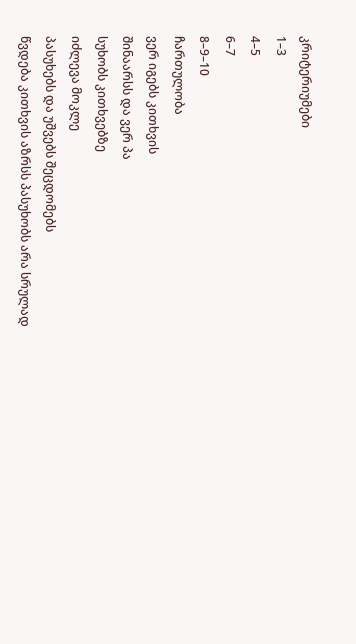კრიტერიუმები
1–3
4–5
6–7
8–9–10
ჩართულობა
ვერ იგებს კითხვის
შინაარსს და ვერ პა
სუხობს კითხვებზე
იძლევა მოკლე
პასუხებს და უშვებს შეცდომებს
წვდება კითხვის აზრსს პასუხობს არა სრულად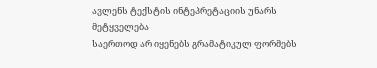ავლენს ტექსტის ინტეპრეტაციის უნარს
მეტყველება
საერთოდ არ იყენებს გრამატიკულ ფორმებს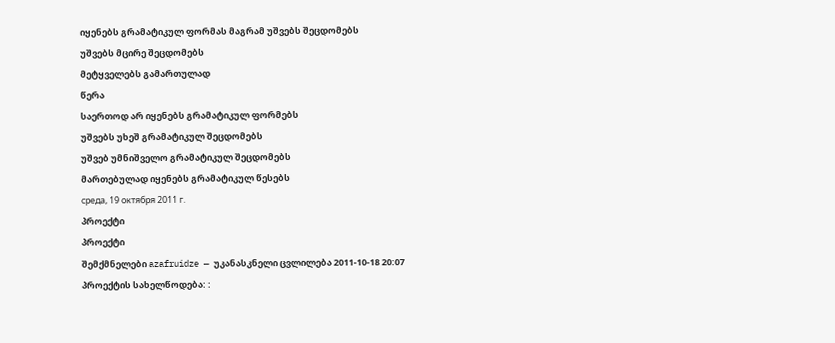იყენებს გრამატიკულ ფორმას მაგრამ უშვებს შეცდომებს
უშვებს მცირე შეცდომებს
მეტყველებს გამართულად
წერა
საერთოდ არ იყენებს გრამატიკულ ფორმებს
უშვებს უხეშ გრამატიკულ შეცდომებს
უშვებ უმნიშველო გრამატიკულ შეცდომებს
მართებულად იყენებს გრამატიკულ წესებს
среда, 19 октября 2011 г.
პროექტი
პროექტი
შემქმნელები azafruidze — უკანასკნელი ცვლილება 2011-10-18 20:07
პროექტის სახელწოდება: :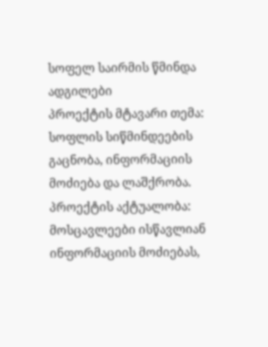სოფელ საირმის წმინდა ადგილები
პროექტის მტავარი თემა: სოფლის სიწმინდეების გაცნობა, ინფორმაციის მოძიება და ლაშქრობა.
პროექტის აქტუალობა: მოსცავლეები ისწავლიან ინფორმაციის მოძიებას,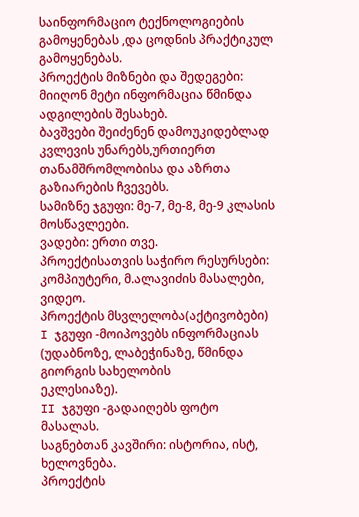საინფორმაციო ტექნოლოგიების გამოყენებას ,და ცოდნის პრაქტიკულ გამოყენებას.
პროექტის მიზნები და შედეგები: მიიღონ მეტი ინფორმაცია წმინდა ადგილების შესახებ.
ბავშვები შეიძენენ დამოუკიდებლად კვლევის უნარებს,ურთიერთ თანამშრომლობისა და აზრთა
გაზიარების ჩვევებს.
სამიზნე ჯგუფი: მე-7, მე-8, მე-9 კლასის მოსწავლეები.
ვადები: ერთი თვე.
პროექტისათვის საჭირო რესურსები: კომპიუტერი, მ.ალავიძის მასალები, ვიდეო.
პროექტის მსვლელობა(აქტივობები)
I ჯგუფი -მოიპოვებს ინფორმაციას (უდაბნოზე, ლაბეჭინაზე, წმინდა გიორგის სახელობის
ეკლესიაზე).
II ჯგუფი -გადაიღებს ფოტო მასალას.
საგნებთან კავშირი: ისტორია, ისტ, ხელოვნება.
პროექტის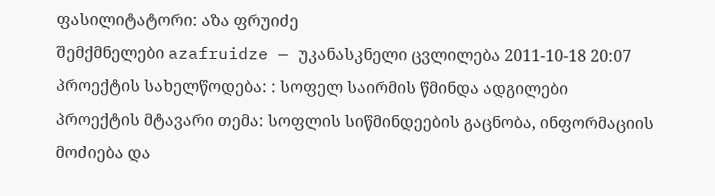ფასილიტატორი: აზა ფრუიძე
შემქმნელები azafruidze — უკანასკნელი ცვლილება 2011-10-18 20:07
პროექტის სახელწოდება: : სოფელ საირმის წმინდა ადგილები
პროექტის მტავარი თემა: სოფლის სიწმინდეების გაცნობა, ინფორმაციის მოძიება და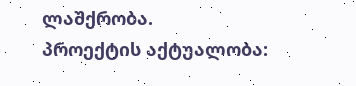ლაშქრობა.
პროექტის აქტუალობა: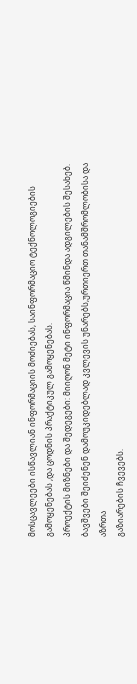მოსცავლეები ისწავლიან ინფორმაციის მოძიებას, საინფორმაციო ტექნოლოგიების გამოყენებას ,და ცოდნის პრაქტიკულ გამოყენებას.
პროექტის მიზნები და შედეგები: მიიღონ მეტი ინფორმაცია წმინდა ადგილების შესახებ.
ბავშვები შეიძენენ დამოუკიდებლად კვლევის უნარებს,ურთიერთ თანამშრომლობისა და აზრთა
გაზიარების ჩვევებს.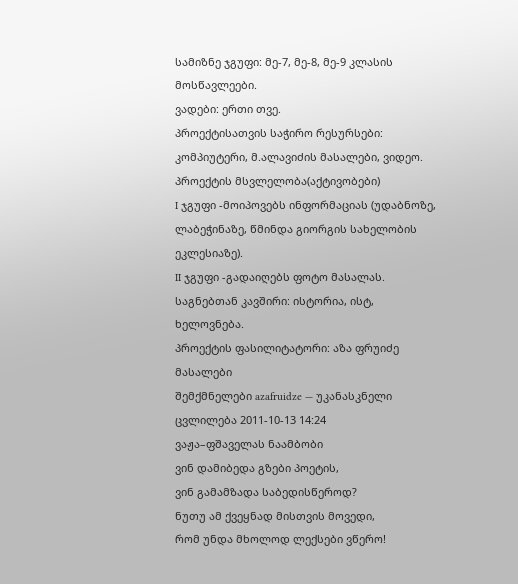სამიზნე ჯგუფი: მე-7, მე-8, მე-9 კლასის მოსწავლეები.
ვადები: ერთი თვე.
პროექტისათვის საჭირო რესურსები: კომპიუტერი, მ.ალავიძის მასალები, ვიდეო.
პროექტის მსვლელობა(აქტივობები)
I ჯგუფი -მოიპოვებს ინფორმაციას (უდაბნოზე, ლაბეჭინაზე, წმინდა გიორგის სახელობის
ეკლესიაზე).
II ჯგუფი -გადაიღებს ფოტო მასალას.
საგნებთან კავშირი: ისტორია, ისტ, ხელოვნება.
პროექტის ფასილიტატორი: აზა ფრუიძე
მასალები
შემქმნელები azafruidze — უკანასკნელი ცვლილება 2011-10-13 14:24
ვაჟა–ფშაველას ნაამბობი
ვინ დამიბედა გზები პოეტის,
ვინ გამამზადა საბედისწეროდ?
ნუთუ ამ ქვეყნად მისთვის მოვედი,
რომ უნდა მხოლოდ ლექსები ვწერო!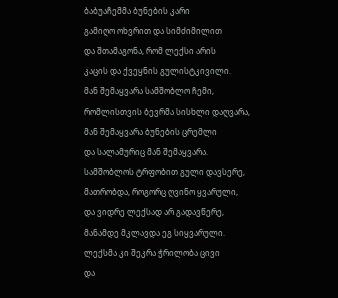ბაბუაჩემმა ბუნების კარი
გამიღო ოხვრით და სიმძიმილით
და შთამაგონა, რომ ლექსი არის
კაცის და ქვეყნის გულისტკივილი.
მან შემაყვარა სამშობლო ჩემი,
რომლისთვის ბევრმა სისხლი დაღვარა,
მან შემაყვარა ბუნების ცრემლი
და სალამურიც მან შემაყვარა.
სამშობლოს ტრფობით გული დავსერე,
მათრობდა, როგორც ღვინო ყვარული,
და ვიდრე ლექსად არ გადავწერე,
მანამდე მკლავდა ეგ სიყვარული.
ლექსმა კი შეკრა ჭრილობა ცივი
და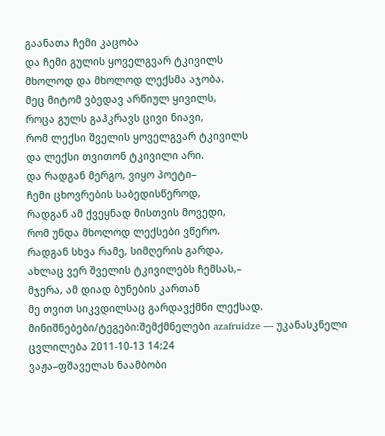გაანათა ჩემი კაცობა
და ჩემი გულის ყოველგვარ ტკივილს
მხოლოდ და მხოლოდ ლექსმა აჯობა.
მეც მიტომ ვბედავ არწიულ ყივილს,
როცა გულს გაჰკრავს ცივი ნიავი,
რომ ლექსი შველის ყოველგვარ ტკივილს
და ლექსი თვითონ ტკივილი არი.
და რადგან მერგო, ვიყო პოეტი–
ჩემი ცხოვრების საბედისწეროდ,
რადგან ამ ქვეყნად მისთვის მოვედი,
რომ უნდა მხოლოდ ლექსები ვწერო.
რადგან სხვა რამე, სიმღერის გარდა,
ახლაც ვერ შველის ტკივილებს ჩემსას,–
მჯერა, ამ დიად ბუნების კართან
მე თვით სიკვდილსაც გარდავქმნი ლექსად.
მინიშნებები/ტეგები:შემქმნელები azafruidze — უკანასკნელი ცვლილება 2011-10-13 14:24
ვაჟა–ფშაველას ნაამბობი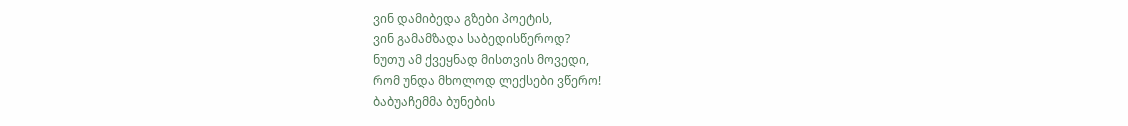ვინ დამიბედა გზები პოეტის,
ვინ გამამზადა საბედისწეროდ?
ნუთუ ამ ქვეყნად მისთვის მოვედი,
რომ უნდა მხოლოდ ლექსები ვწერო!
ბაბუაჩემმა ბუნების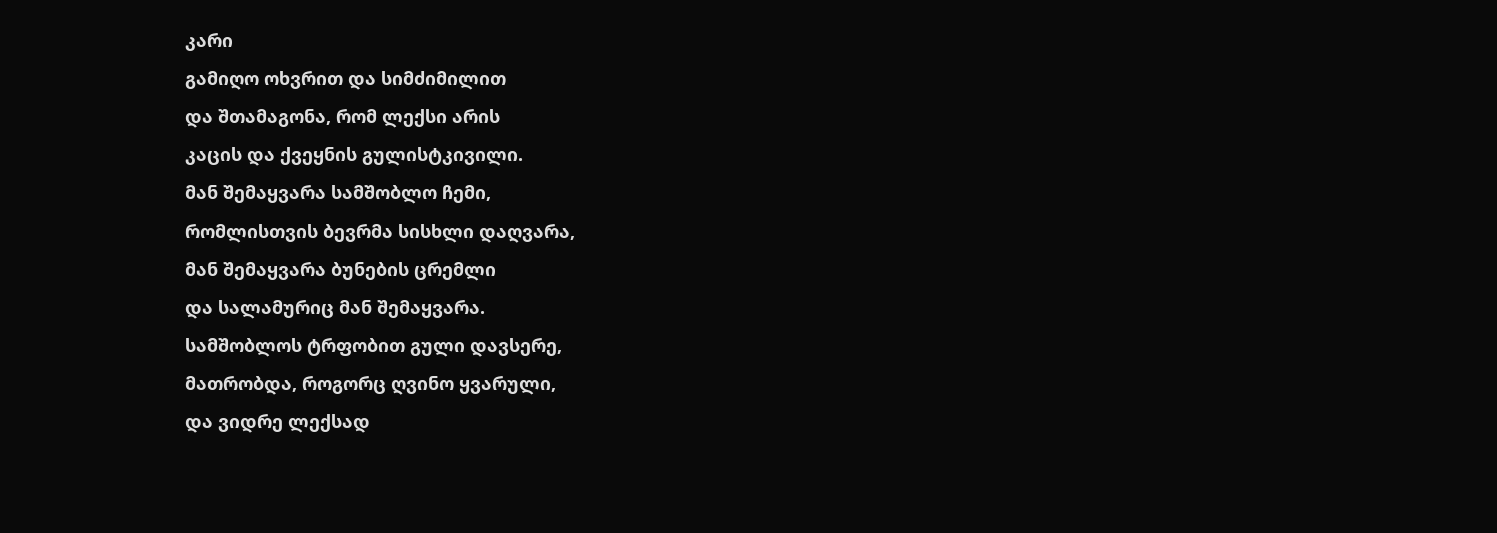კარი
გამიღო ოხვრით და სიმძიმილით
და შთამაგონა, რომ ლექსი არის
კაცის და ქვეყნის გულისტკივილი.
მან შემაყვარა სამშობლო ჩემი,
რომლისთვის ბევრმა სისხლი დაღვარა,
მან შემაყვარა ბუნების ცრემლი
და სალამურიც მან შემაყვარა.
სამშობლოს ტრფობით გული დავსერე,
მათრობდა, როგორც ღვინო ყვარული,
და ვიდრე ლექსად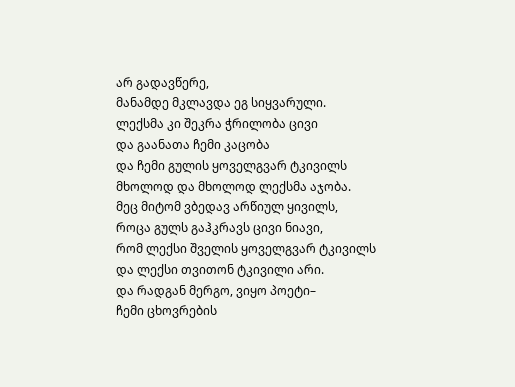არ გადავწერე,
მანამდე მკლავდა ეგ სიყვარული.
ლექსმა კი შეკრა ჭრილობა ცივი
და გაანათა ჩემი კაცობა
და ჩემი გულის ყოველგვარ ტკივილს
მხოლოდ და მხოლოდ ლექსმა აჯობა.
მეც მიტომ ვბედავ არწიულ ყივილს,
როცა გულს გაჰკრავს ცივი ნიავი,
რომ ლექსი შველის ყოველგვარ ტკივილს
და ლექსი თვითონ ტკივილი არი.
და რადგან მერგო, ვიყო პოეტი–
ჩემი ცხოვრების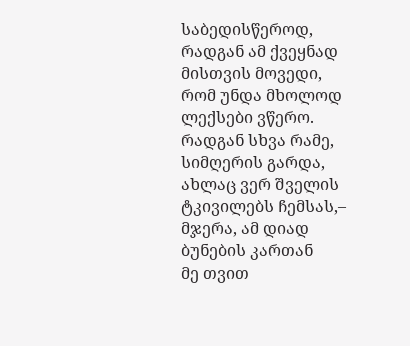საბედისწეროდ,
რადგან ამ ქვეყნად მისთვის მოვედი,
რომ უნდა მხოლოდ ლექსები ვწერო.
რადგან სხვა რამე, სიმღერის გარდა,
ახლაც ვერ შველის ტკივილებს ჩემსას,–
მჯერა, ამ დიად ბუნების კართან
მე თვით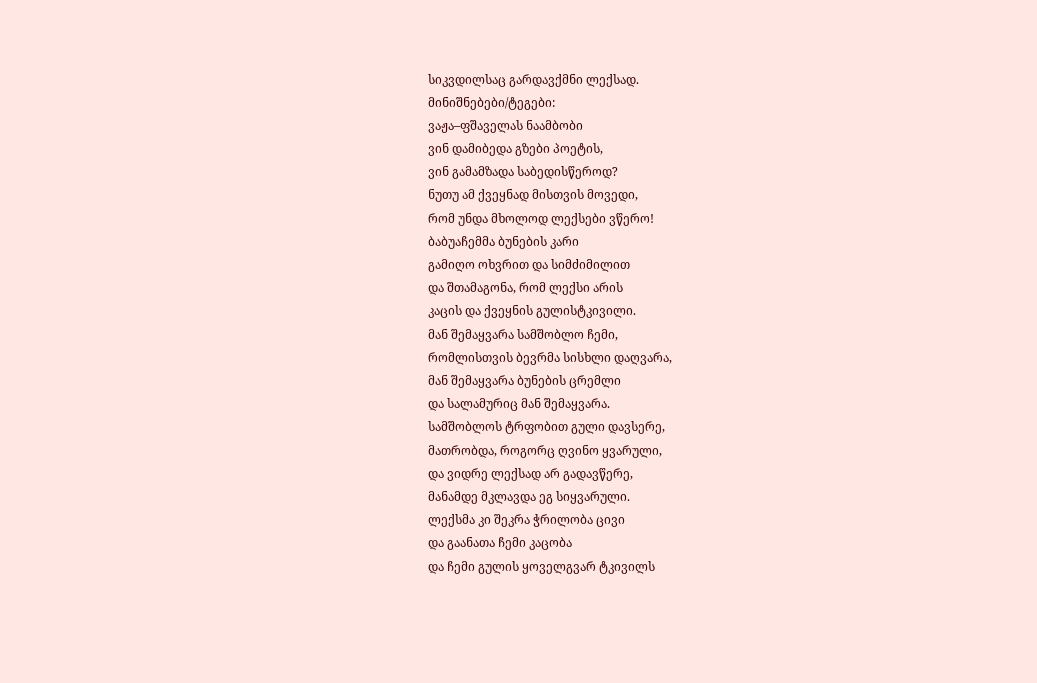სიკვდილსაც გარდავქმნი ლექსად.
მინიშნებები/ტეგები:
ვაჟა–ფშაველას ნაამბობი
ვინ დამიბედა გზები პოეტის,
ვინ გამამზადა საბედისწეროდ?
ნუთუ ამ ქვეყნად მისთვის მოვედი,
რომ უნდა მხოლოდ ლექსები ვწერო!
ბაბუაჩემმა ბუნების კარი
გამიღო ოხვრით და სიმძიმილით
და შთამაგონა, რომ ლექსი არის
კაცის და ქვეყნის გულისტკივილი.
მან შემაყვარა სამშობლო ჩემი,
რომლისთვის ბევრმა სისხლი დაღვარა,
მან შემაყვარა ბუნების ცრემლი
და სალამურიც მან შემაყვარა.
სამშობლოს ტრფობით გული დავსერე,
მათრობდა, როგორც ღვინო ყვარული,
და ვიდრე ლექსად არ გადავწერე,
მანამდე მკლავდა ეგ სიყვარული.
ლექსმა კი შეკრა ჭრილობა ცივი
და გაანათა ჩემი კაცობა
და ჩემი გულის ყოველგვარ ტკივილს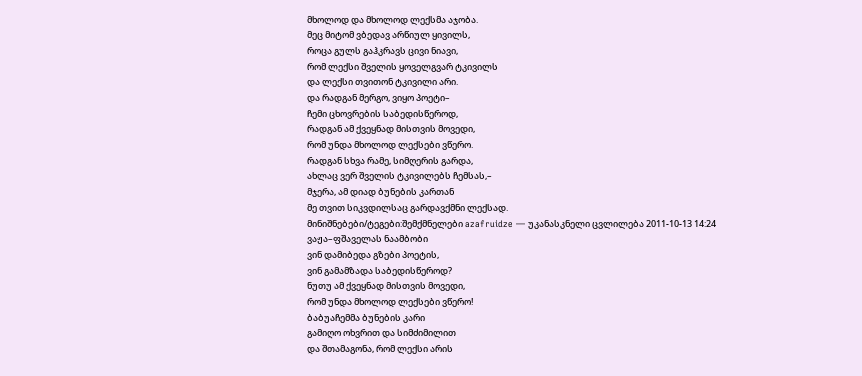მხოლოდ და მხოლოდ ლექსმა აჯობა.
მეც მიტომ ვბედავ არწიულ ყივილს,
როცა გულს გაჰკრავს ცივი ნიავი,
რომ ლექსი შველის ყოველგვარ ტკივილს
და ლექსი თვითონ ტკივილი არი.
და რადგან მერგო, ვიყო პოეტი–
ჩემი ცხოვრების საბედისწეროდ,
რადგან ამ ქვეყნად მისთვის მოვედი,
რომ უნდა მხოლოდ ლექსები ვწერო.
რადგან სხვა რამე, სიმღერის გარდა,
ახლაც ვერ შველის ტკივილებს ჩემსას,–
მჯერა, ამ დიად ბუნების კართან
მე თვით სიკვდილსაც გარდავქმნი ლექსად.
მინიშნებები/ტეგები:შემქმნელები azafruidze — უკანასკნელი ცვლილება 2011-10-13 14:24
ვაჟა–ფშაველას ნაამბობი
ვინ დამიბედა გზები პოეტის,
ვინ გამამზადა საბედისწეროდ?
ნუთუ ამ ქვეყნად მისთვის მოვედი,
რომ უნდა მხოლოდ ლექსები ვწერო!
ბაბუაჩემმა ბუნების კარი
გამიღო ოხვრით და სიმძიმილით
და შთამაგონა, რომ ლექსი არის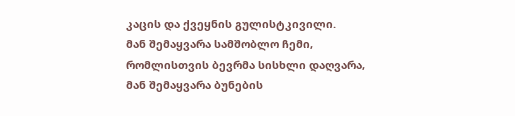კაცის და ქვეყნის გულისტკივილი.
მან შემაყვარა სამშობლო ჩემი,
რომლისთვის ბევრმა სისხლი დაღვარა,
მან შემაყვარა ბუნების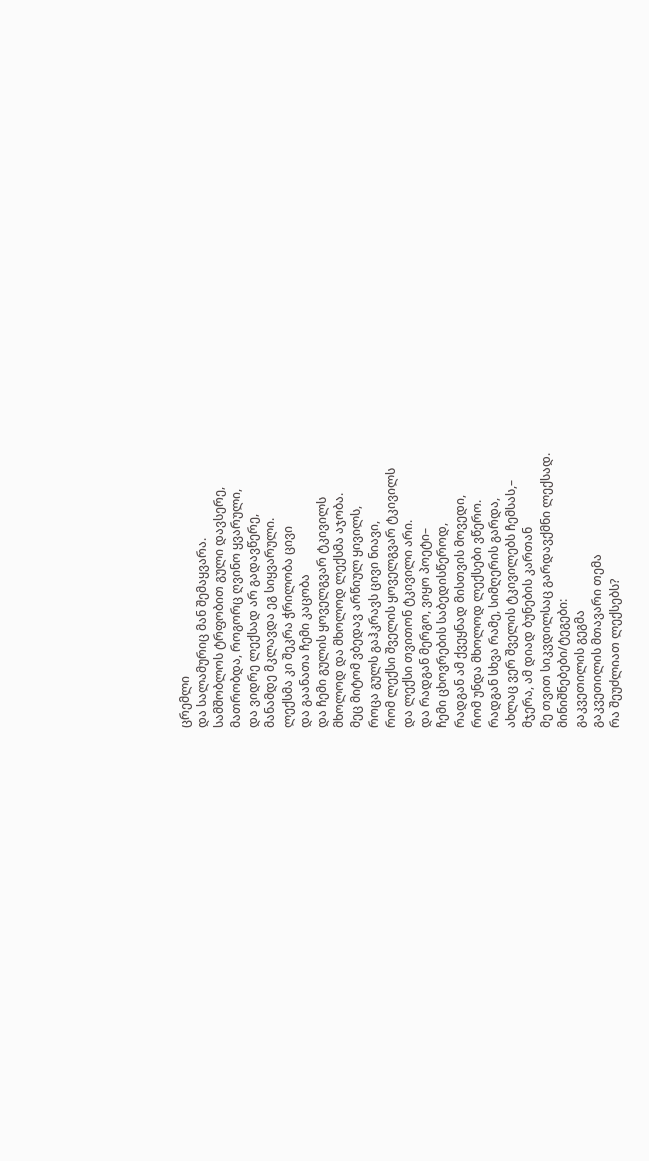ცრემლი
და სალამურიც მან შემაყვარა.
სამშობლოს ტრფობით გული დავსერე,
მათრობდა, როგორც ღვინო ყვარული,
და ვიდრე ლექსად არ გადავწერე,
მანამდე მკლავდა ეგ სიყვარული.
ლექსმა კი შეკრა ჭრილობა ცივი
და გაანათა ჩემი კაცობა
და ჩემი გულის ყოველგვარ ტკივილს
მხოლოდ და მხოლოდ ლექსმა აჯობა.
მეც მიტომ ვბედავ არწიულ ყივილს,
როცა გულს გაჰკრავს ცივი ნიავი,
რომ ლექსი შველის ყოველგვარ ტკივილს
და ლექსი თვითონ ტკივილი არი.
და რადგან მერგო, ვიყო პოეტი–
ჩემი ცხოვრების საბედისწეროდ,
რადგან ამ ქვეყნად მისთვის მოვედი,
რომ უნდა მხოლოდ ლექსები ვწერო.
რადგან სხვა რამე, სიმღერის გარდა,
ახლაც ვერ შველის ტკივილებს ჩემსას,–
მჯერა, ამ დიად ბუნების კართან
მე თვით სიკვდილსაც გარდავქმნი ლექსად.
მინიშნებები/ტეგები:
გაკვეთილის გეგმა
გაკვეთილის მთავარი თემა
რა შეუძლიათ ლექსებს?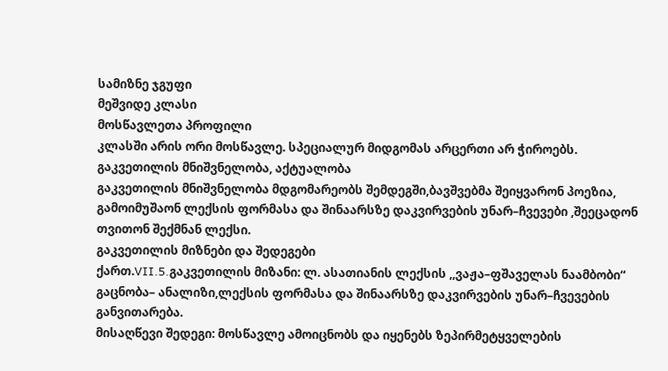სამიზნე ჯგუფი
მეშვიდე კლასი
მოსწავლეთა პროფილი
კლასში არის ორი მოსწავლე. სპეციალურ მიდგომას არცერთი არ ჭიროებს.
გაკვეთილის მნიშვნელობა, აქტუალობა
გაკვეთილის მნიშვნელობა მდგომარეობს შემდეგში,ბავშვებმა შეიყვარონ პოეზია, გამოიმუშაონ ლექსის ფორმასა და შინაარსზე დაკვირვების უნარ–ჩვევები ,შეეცადონ თვითონ შექმნან ლექსი.
გაკვეთილის მიზნები და შედეგები
ქართ.VII.5.გაკვეთილის მიზანი: ლ. ასათიანის ლექსის ,,ვაჟა–ფშაველას ნაამბობი“ გაცნობა– ანალიზი,ლექსის ფორმასა და შინაარსზე დაკვირვების უნარ–ჩვევების განვითარება.
მისაღწევი შედეგი: მოსწავლე ამოიცნობს და იყენებს ზეპირმეტყველების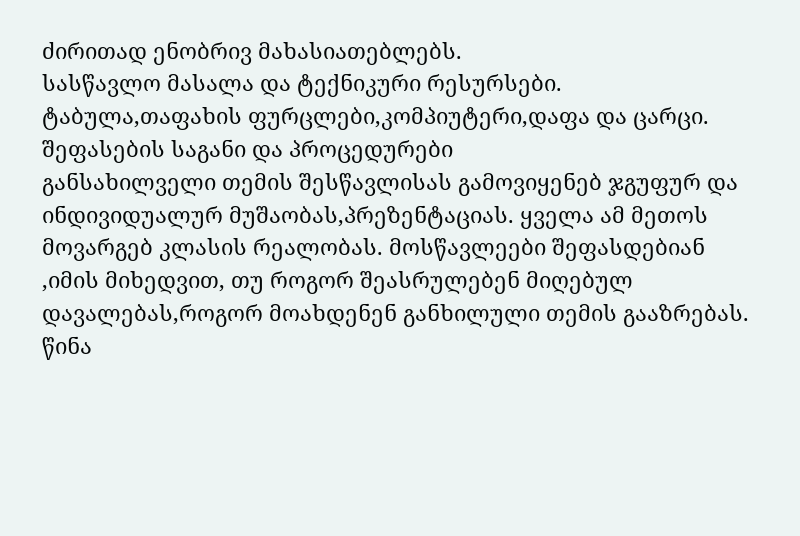ძირითად ენობრივ მახასიათებლებს.
სასწავლო მასალა და ტექნიკური რესურსები.
ტაბულა,თაფახის ფურცლები,კომპიუტერი,დაფა და ცარცი.
შეფასების საგანი და პროცედურები
განსახილველი თემის შესწავლისას გამოვიყენებ ჯგუფურ და ინდივიდუალურ მუშაობას,პრეზენტაციას. ყველა ამ მეთოს მოვარგებ კლასის რეალობას. მოსწავლეები შეფასდებიან ,იმის მიხედვით, თუ როგორ შეასრულებენ მიღებულ დავალებას,როგორ მოახდენენ განხილული თემის გააზრებას.
წინა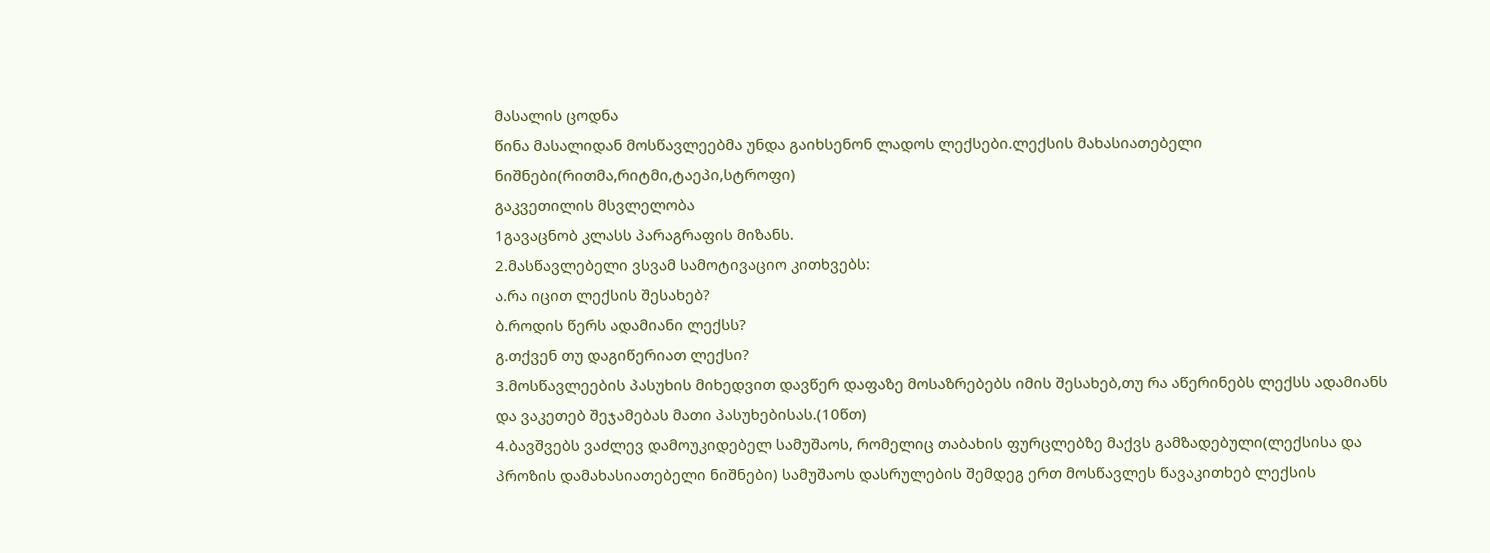მასალის ცოდნა
წინა მასალიდან მოსწავლეებმა უნდა გაიხსენონ ლადოს ლექსები.ლექსის მახასიათებელი ნიშნები(რითმა,რიტმი,ტაეპი,სტროფი)
გაკვეთილის მსვლელობა
1გავაცნობ კლასს პარაგრაფის მიზანს.
2.მასწავლებელი ვსვამ სამოტივაციო კითხვებს:
ა.რა იცით ლექსის შესახებ?
ბ.როდის წერს ადამიანი ლექსს?
გ.თქვენ თუ დაგიწერიათ ლექსი?
3.მოსწავლეების პასუხის მიხედვით დავწერ დაფაზე მოსაზრებებს იმის შესახებ,თუ რა აწერინებს ლექსს ადამიანს და ვაკეთებ შეჯამებას მათი პასუხებისას.(10წთ)
4.ბავშვებს ვაძლევ დამოუკიდებელ სამუშაოს, რომელიც თაბახის ფურცლებზე მაქვს გამზადებული(ლექსისა და პროზის დამახასიათებელი ნიშნები) სამუშაოს დასრულების შემდეგ ერთ მოსწავლეს წავაკითხებ ლექსის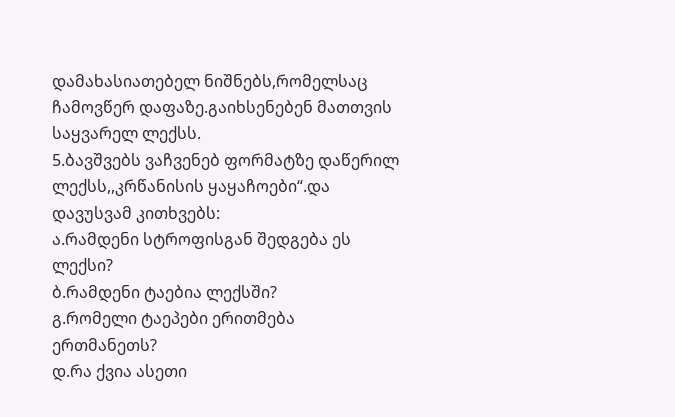დამახასიათებელ ნიშნებს,რომელსაც ჩამოვწერ დაფაზე.გაიხსენებენ მათთვის საყვარელ ლექსს.
5.ბავშვებს ვაჩვენებ ფორმატზე დაწერილ ლექსს,,კრწანისის ყაყაჩოები“.და დავუსვამ კითხვებს:
ა.რამდენი სტროფისგან შედგება ეს ლექსი?
ბ.რამდენი ტაებია ლექსში?
გ.რომელი ტაეპები ერითმება ერთმანეთს?
დ.რა ქვია ასეთი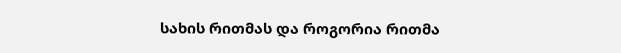სახის რითმას და როგორია რითმა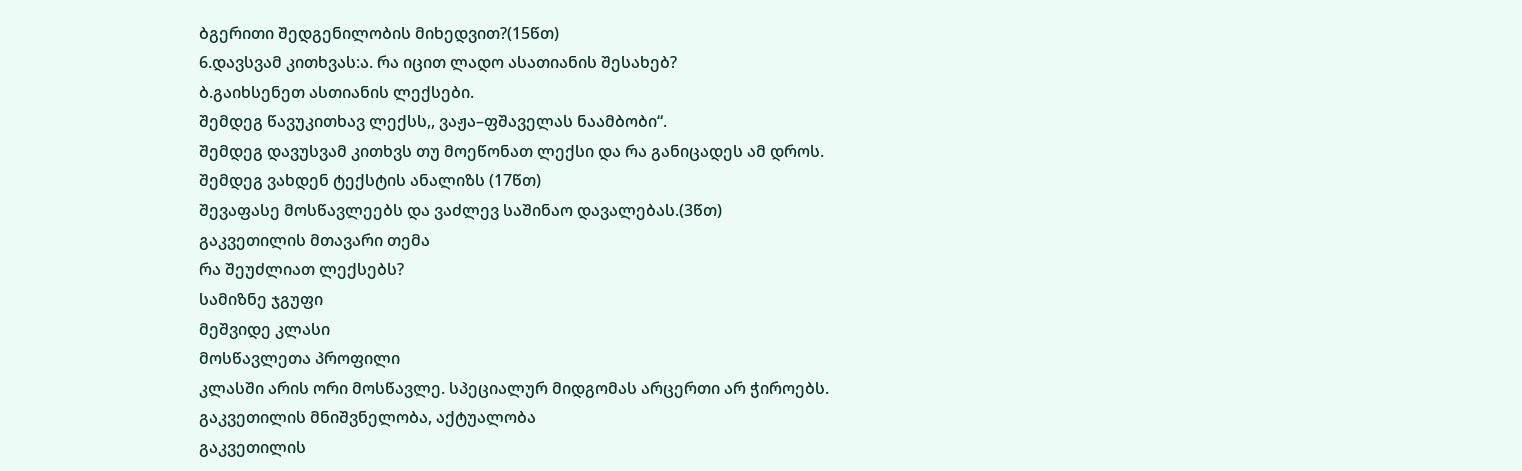ბგერითი შედგენილობის მიხედვით?(15წთ)
6.დავსვამ კითხვას:ა. რა იცით ლადო ასათიანის შესახებ?
ბ.გაიხსენეთ ასთიანის ლექსები.
შემდეგ წავუკითხავ ლექსს,, ვაჟა–ფშაველას ნაამბობი“.
შემდეგ დავუსვამ კითხვს თუ მოეწონათ ლექსი და რა განიცადეს ამ დროს.
შემდეგ ვახდენ ტექსტის ანალიზს (17წთ)
შევაფასე მოსწავლეებს და ვაძლევ საშინაო დავალებას.(3წთ)
გაკვეთილის მთავარი თემა
რა შეუძლიათ ლექსებს?
სამიზნე ჯგუფი
მეშვიდე კლასი
მოსწავლეთა პროფილი
კლასში არის ორი მოსწავლე. სპეციალურ მიდგომას არცერთი არ ჭიროებს.
გაკვეთილის მნიშვნელობა, აქტუალობა
გაკვეთილის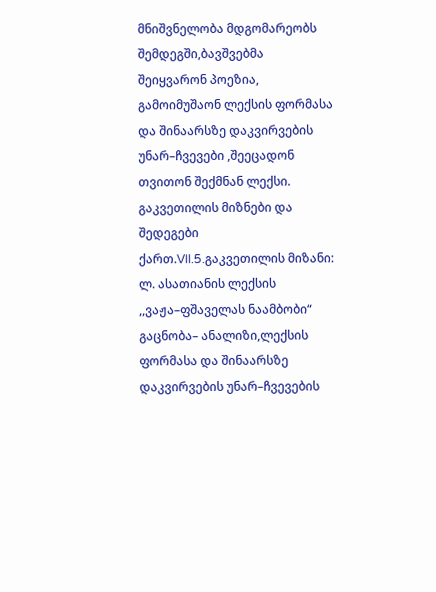მნიშვნელობა მდგომარეობს შემდეგში,ბავშვებმა შეიყვარონ პოეზია, გამოიმუშაონ ლექსის ფორმასა და შინაარსზე დაკვირვების უნარ–ჩვევები ,შეეცადონ თვითონ შექმნან ლექსი.
გაკვეთილის მიზნები და შედეგები
ქართ.VII.5.გაკვეთილის მიზანი: ლ. ასათიანის ლექსის ,,ვაჟა–ფშაველას ნაამბობი“ გაცნობა– ანალიზი,ლექსის ფორმასა და შინაარსზე დაკვირვების უნარ–ჩვევების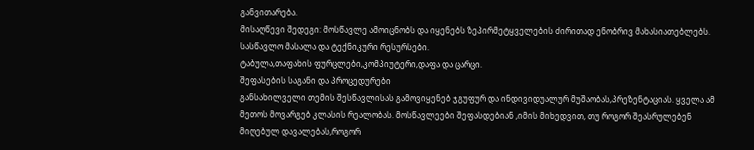განვითარება.
მისაღწევი შედეგი: მოსწავლე ამოიცნობს და იყენებს ზეპირმეტყველების ძირითად ენობრივ მახასიათებლებს.
სასწავლო მასალა და ტექნიკური რესურსები.
ტაბულა,თაფახის ფურცლები,კომპიუტერი,დაფა და ცარცი.
შეფასების საგანი და პროცედურები
განსახილველი თემის შესწავლისას გამოვიყენებ ჯგუფურ და ინდივიდუალურ მუშაობას,პრეზენტაციას. ყველა ამ მეთოს მოვარგებ კლასის რეალობას. მოსწავლეები შეფასდებიან ,იმის მიხედვით, თუ როგორ შეასრულებენ მიღებულ დავალებას,როგორ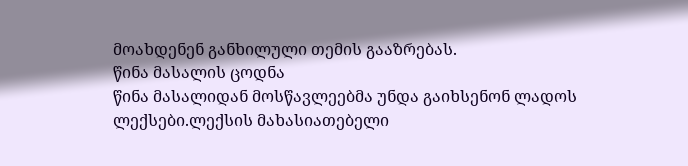მოახდენენ განხილული თემის გააზრებას.
წინა მასალის ცოდნა
წინა მასალიდან მოსწავლეებმა უნდა გაიხსენონ ლადოს ლექსები.ლექსის მახასიათებელი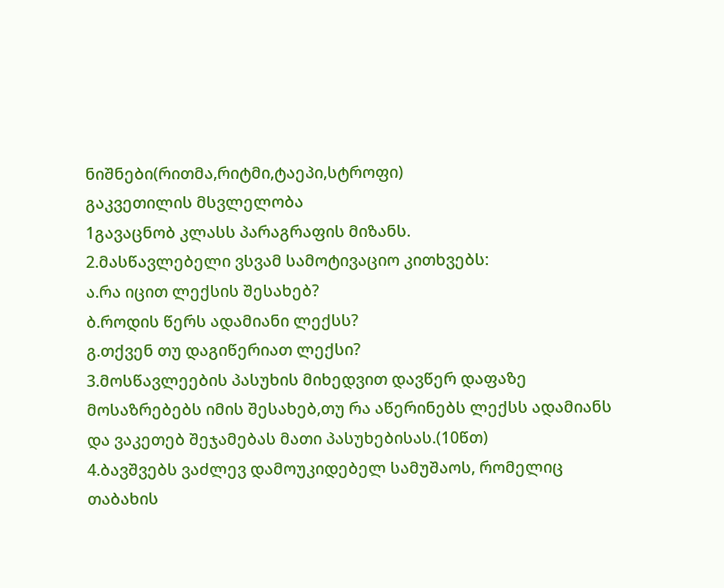ნიშნები(რითმა,რიტმი,ტაეპი,სტროფი)
გაკვეთილის მსვლელობა
1გავაცნობ კლასს პარაგრაფის მიზანს.
2.მასწავლებელი ვსვამ სამოტივაციო კითხვებს:
ა.რა იცით ლექსის შესახებ?
ბ.როდის წერს ადამიანი ლექსს?
გ.თქვენ თუ დაგიწერიათ ლექსი?
3.მოსწავლეების პასუხის მიხედვით დავწერ დაფაზე მოსაზრებებს იმის შესახებ,თუ რა აწერინებს ლექსს ადამიანს და ვაკეთებ შეჯამებას მათი პასუხებისას.(10წთ)
4.ბავშვებს ვაძლევ დამოუკიდებელ სამუშაოს, რომელიც თაბახის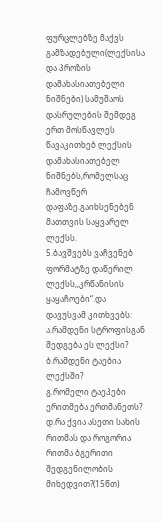ფურცლებზე მაქვს გამზადებული(ლექსისა და პროზის დამახასიათებელი ნიშნები) სამუშაოს დასრულების შემდეგ ერთ მოსწავლეს წავაკითხებ ლექსის დამახასიათებელ ნიშნებს,რომელსაც ჩამოვწერ დაფაზე.გაიხსენებენ მათთვის საყვარელ ლექსს.
5.ბავშვებს ვაჩვენებ ფორმატზე დაწერილ ლექსს,,კრწანისის ყაყაჩოები“.და დავუსვამ კითხვებს:
ა.რამდენი სტროფისგან შედგება ეს ლექსი?
ბ.რამდენი ტაებია ლექსში?
გ.რომელი ტაეპები ერითმება ერთმანეთს?
დ.რა ქვია ასეთი სახის რითმას და როგორია რითმა ბგერითი შედგენილობის მიხედვით?(15წთ)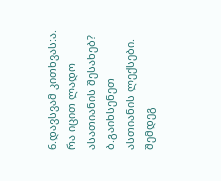6.დავსვამ კითხვას:ა. რა იცით ლადო ასათიანის შესახებ?
ბ.გაიხსენეთ ასთიანის ლექსები.
შემდეგ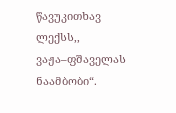წავუკითხავ ლექსს,, ვაჟა–ფშაველას ნაამბობი“.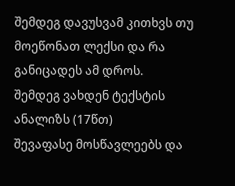შემდეგ დავუსვამ კითხვს თუ მოეწონათ ლექსი და რა განიცადეს ამ დროს.
შემდეგ ვახდენ ტექსტის ანალიზს (17წთ)
შევაფასე მოსწავლეებს და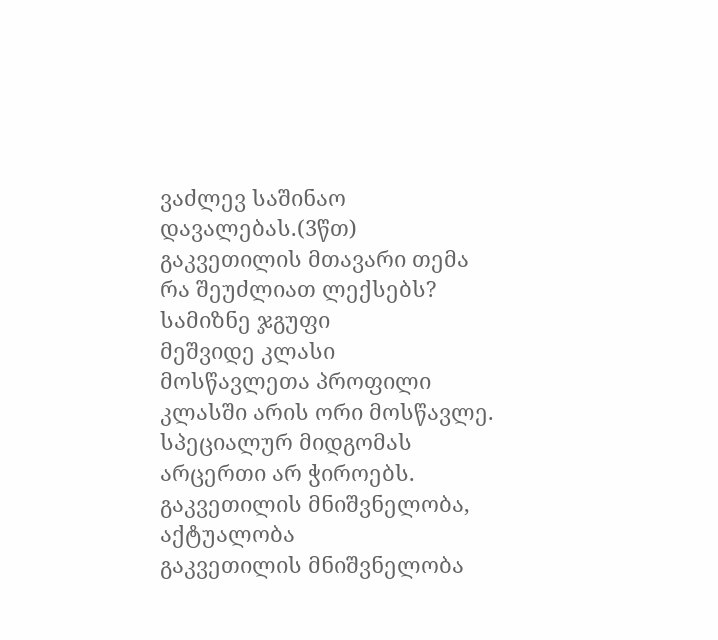ვაძლევ საშინაო დავალებას.(3წთ)
გაკვეთილის მთავარი თემა
რა შეუძლიათ ლექსებს?
სამიზნე ჯგუფი
მეშვიდე კლასი
მოსწავლეთა პროფილი
კლასში არის ორი მოსწავლე. სპეციალურ მიდგომას არცერთი არ ჭიროებს.
გაკვეთილის მნიშვნელობა, აქტუალობა
გაკვეთილის მნიშვნელობა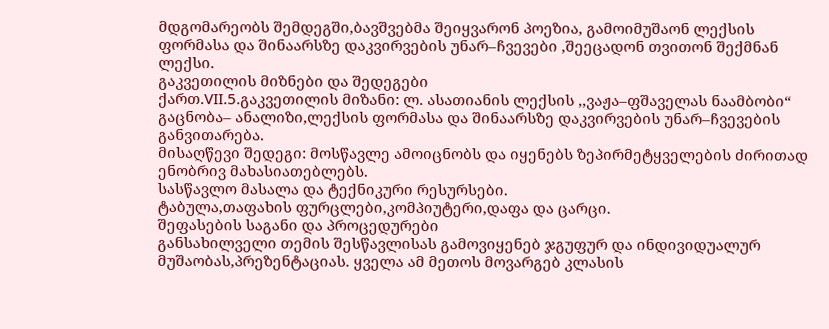მდგომარეობს შემდეგში,ბავშვებმა შეიყვარონ პოეზია, გამოიმუშაონ ლექსის ფორმასა და შინაარსზე დაკვირვების უნარ–ჩვევები ,შეეცადონ თვითონ შექმნან ლექსი.
გაკვეთილის მიზნები და შედეგები
ქართ.VII.5.გაკვეთილის მიზანი: ლ. ასათიანის ლექსის ,,ვაჟა–ფშაველას ნაამბობი“ გაცნობა– ანალიზი,ლექსის ფორმასა და შინაარსზე დაკვირვების უნარ–ჩვევების განვითარება.
მისაღწევი შედეგი: მოსწავლე ამოიცნობს და იყენებს ზეპირმეტყველების ძირითად ენობრივ მახასიათებლებს.
სასწავლო მასალა და ტექნიკური რესურსები.
ტაბულა,თაფახის ფურცლები,კომპიუტერი,დაფა და ცარცი.
შეფასების საგანი და პროცედურები
განსახილველი თემის შესწავლისას გამოვიყენებ ჯგუფურ და ინდივიდუალურ მუშაობას,პრეზენტაციას. ყველა ამ მეთოს მოვარგებ კლასის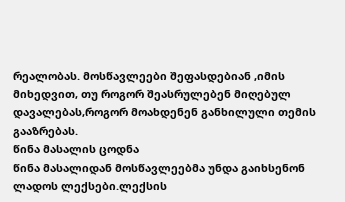რეალობას. მოსწავლეები შეფასდებიან ,იმის მიხედვით, თუ როგორ შეასრულებენ მიღებულ დავალებას,როგორ მოახდენენ განხილული თემის გააზრებას.
წინა მასალის ცოდნა
წინა მასალიდან მოსწავლეებმა უნდა გაიხსენონ ლადოს ლექსები.ლექსის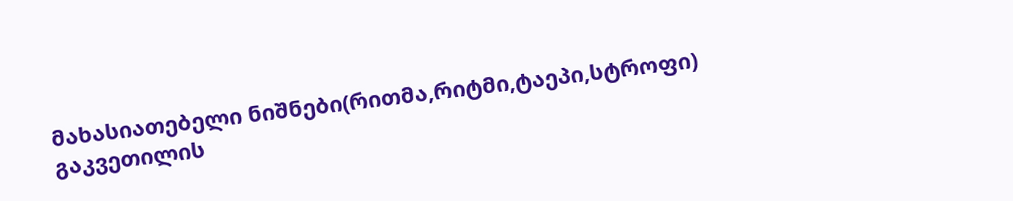მახასიათებელი ნიშნები(რითმა,რიტმი,ტაეპი,სტროფი)
გაკვეთილის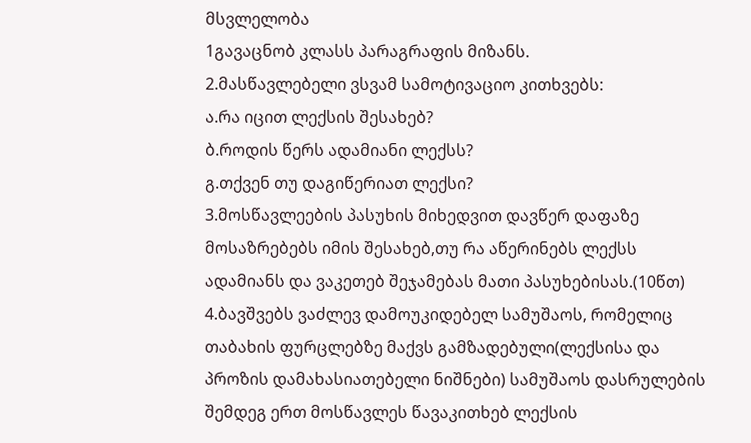მსვლელობა
1გავაცნობ კლასს პარაგრაფის მიზანს.
2.მასწავლებელი ვსვამ სამოტივაციო კითხვებს:
ა.რა იცით ლექსის შესახებ?
ბ.როდის წერს ადამიანი ლექსს?
გ.თქვენ თუ დაგიწერიათ ლექსი?
3.მოსწავლეების პასუხის მიხედვით დავწერ დაფაზე მოსაზრებებს იმის შესახებ,თუ რა აწერინებს ლექსს ადამიანს და ვაკეთებ შეჯამებას მათი პასუხებისას.(10წთ)
4.ბავშვებს ვაძლევ დამოუკიდებელ სამუშაოს, რომელიც თაბახის ფურცლებზე მაქვს გამზადებული(ლექსისა და პროზის დამახასიათებელი ნიშნები) სამუშაოს დასრულების შემდეგ ერთ მოსწავლეს წავაკითხებ ლექსის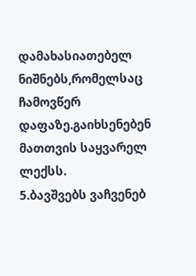დამახასიათებელ ნიშნებს,რომელსაც ჩამოვწერ დაფაზე.გაიხსენებენ მათთვის საყვარელ ლექსს.
5.ბავშვებს ვაჩვენებ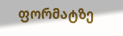ფორმატზე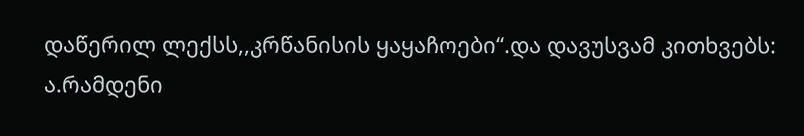დაწერილ ლექსს,,კრწანისის ყაყაჩოები“.და დავუსვამ კითხვებს:
ა.რამდენი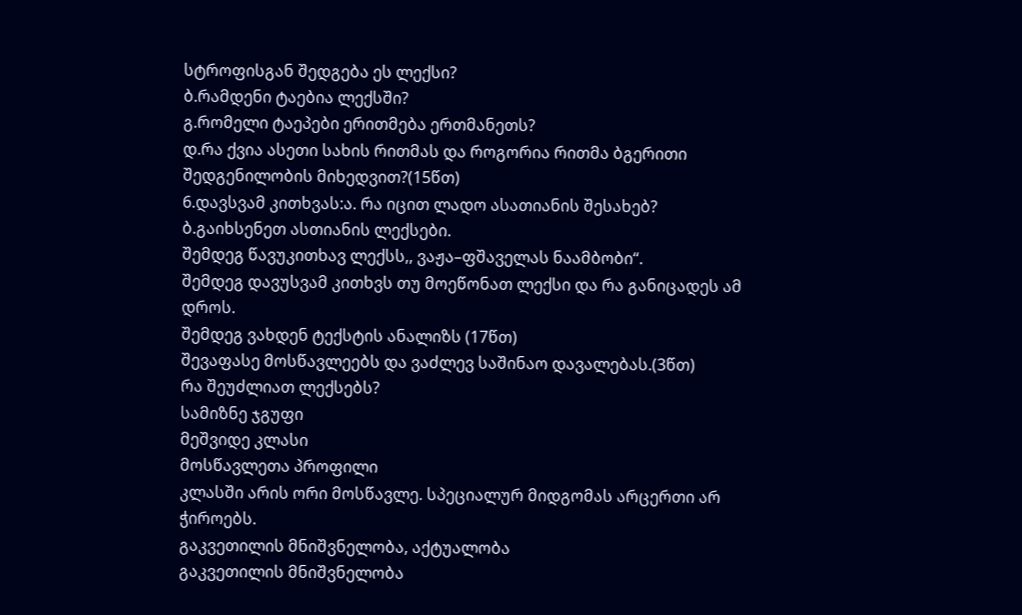სტროფისგან შედგება ეს ლექსი?
ბ.რამდენი ტაებია ლექსში?
გ.რომელი ტაეპები ერითმება ერთმანეთს?
დ.რა ქვია ასეთი სახის რითმას და როგორია რითმა ბგერითი შედგენილობის მიხედვით?(15წთ)
6.დავსვამ კითხვას:ა. რა იცით ლადო ასათიანის შესახებ?
ბ.გაიხსენეთ ასთიანის ლექსები.
შემდეგ წავუკითხავ ლექსს,, ვაჟა–ფშაველას ნაამბობი“.
შემდეგ დავუსვამ კითხვს თუ მოეწონათ ლექსი და რა განიცადეს ამ დროს.
შემდეგ ვახდენ ტექსტის ანალიზს (17წთ)
შევაფასე მოსწავლეებს და ვაძლევ საშინაო დავალებას.(3წთ)
რა შეუძლიათ ლექსებს?
სამიზნე ჯგუფი
მეშვიდე კლასი
მოსწავლეთა პროფილი
კლასში არის ორი მოსწავლე. სპეციალურ მიდგომას არცერთი არ ჭიროებს.
გაკვეთილის მნიშვნელობა, აქტუალობა
გაკვეთილის მნიშვნელობა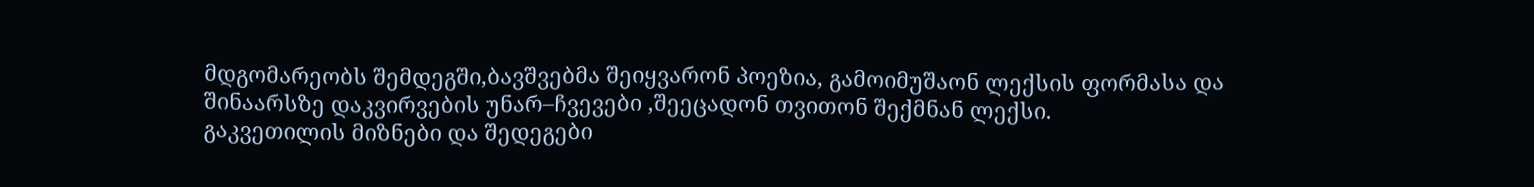მდგომარეობს შემდეგში,ბავშვებმა შეიყვარონ პოეზია, გამოიმუშაონ ლექსის ფორმასა და შინაარსზე დაკვირვების უნარ–ჩვევები ,შეეცადონ თვითონ შექმნან ლექსი.
გაკვეთილის მიზნები და შედეგები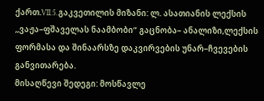ქართ.VII.5.გაკვეთილის მიზანი: ლ. ასათიანის ლექსის ,,ვაჟა–ფშაველას ნაამბობი“ გაცნობა– ანალიზი,ლექსის ფორმასა და შინაარსზე დაკვირვების უნარ–ჩვევების განვითარება.
მისაღწევი შედეგი: მოსწავლე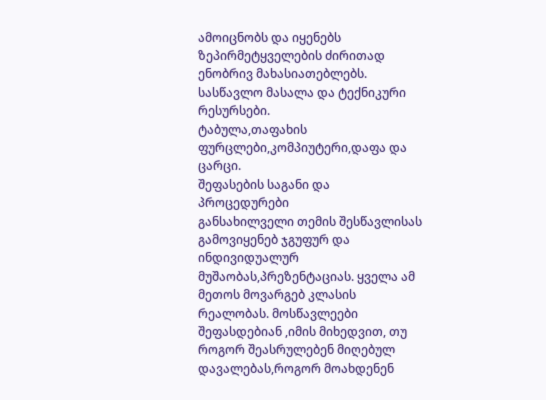ამოიცნობს და იყენებს ზეპირმეტყველების ძირითად ენობრივ მახასიათებლებს.
სასწავლო მასალა და ტექნიკური რესურსები.
ტაბულა,თაფახის ფურცლები,კომპიუტერი,დაფა და ცარცი.
შეფასების საგანი და პროცედურები
განსახილველი თემის შესწავლისას გამოვიყენებ ჯგუფურ და ინდივიდუალურ მუშაობას,პრეზენტაციას. ყველა ამ მეთოს მოვარგებ კლასის რეალობას. მოსწავლეები შეფასდებიან ,იმის მიხედვით, თუ როგორ შეასრულებენ მიღებულ დავალებას,როგორ მოახდენენ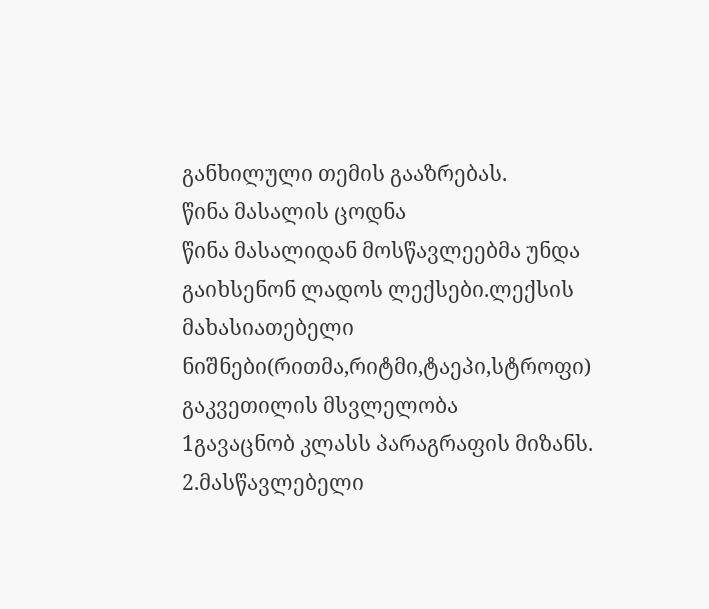განხილული თემის გააზრებას.
წინა მასალის ცოდნა
წინა მასალიდან მოსწავლეებმა უნდა გაიხსენონ ლადოს ლექსები.ლექსის მახასიათებელი ნიშნები(რითმა,რიტმი,ტაეპი,სტროფი)
გაკვეთილის მსვლელობა
1გავაცნობ კლასს პარაგრაფის მიზანს.
2.მასწავლებელი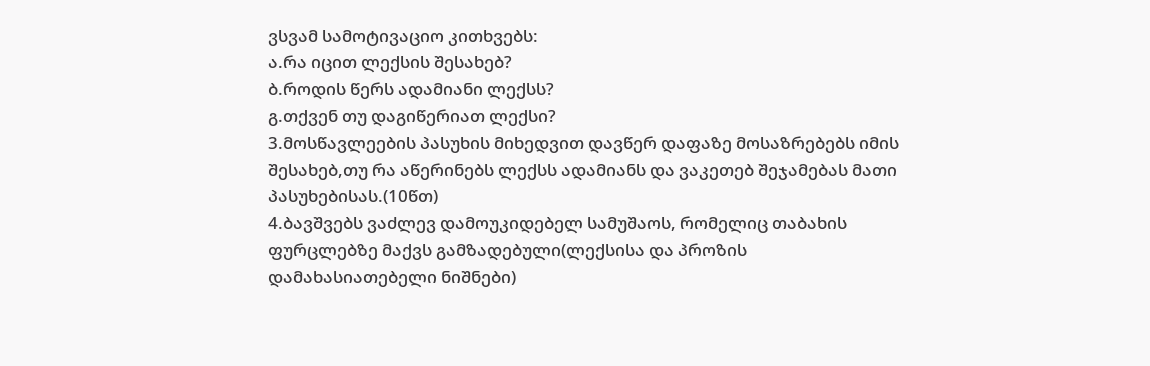ვსვამ სამოტივაციო კითხვებს:
ა.რა იცით ლექსის შესახებ?
ბ.როდის წერს ადამიანი ლექსს?
გ.თქვენ თუ დაგიწერიათ ლექსი?
3.მოსწავლეების პასუხის მიხედვით დავწერ დაფაზე მოსაზრებებს იმის შესახებ,თუ რა აწერინებს ლექსს ადამიანს და ვაკეთებ შეჯამებას მათი პასუხებისას.(10წთ)
4.ბავშვებს ვაძლევ დამოუკიდებელ სამუშაოს, რომელიც თაბახის ფურცლებზე მაქვს გამზადებული(ლექსისა და პროზის დამახასიათებელი ნიშნები)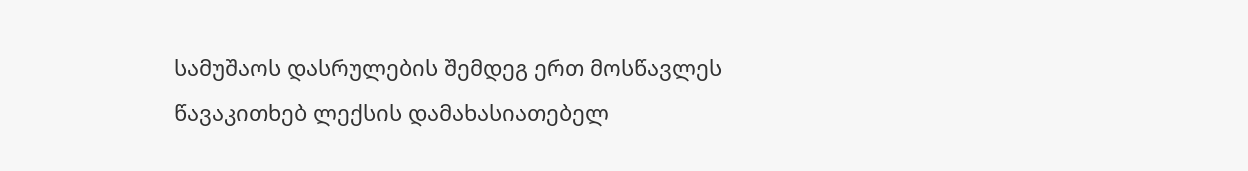სამუშაოს დასრულების შემდეგ ერთ მოსწავლეს წავაკითხებ ლექსის დამახასიათებელ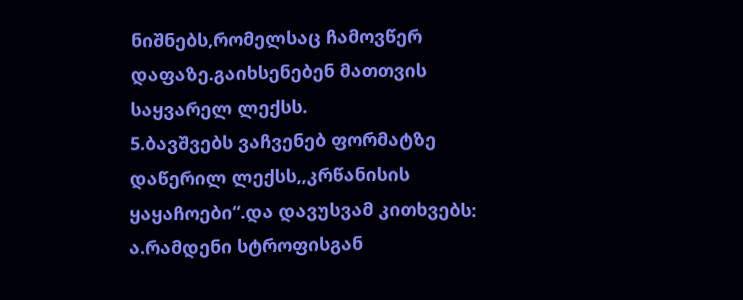ნიშნებს,რომელსაც ჩამოვწერ დაფაზე.გაიხსენებენ მათთვის საყვარელ ლექსს.
5.ბავშვებს ვაჩვენებ ფორმატზე დაწერილ ლექსს,,კრწანისის ყაყაჩოები“.და დავუსვამ კითხვებს:
ა.რამდენი სტროფისგან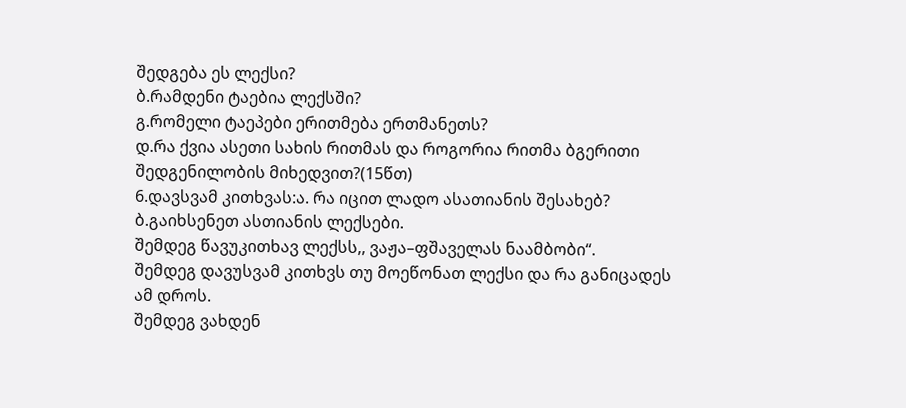შედგება ეს ლექსი?
ბ.რამდენი ტაებია ლექსში?
გ.რომელი ტაეპები ერითმება ერთმანეთს?
დ.რა ქვია ასეთი სახის რითმას და როგორია რითმა ბგერითი შედგენილობის მიხედვით?(15წთ)
6.დავსვამ კითხვას:ა. რა იცით ლადო ასათიანის შესახებ?
ბ.გაიხსენეთ ასთიანის ლექსები.
შემდეგ წავუკითხავ ლექსს,, ვაჟა–ფშაველას ნაამბობი“.
შემდეგ დავუსვამ კითხვს თუ მოეწონათ ლექსი და რა განიცადეს ამ დროს.
შემდეგ ვახდენ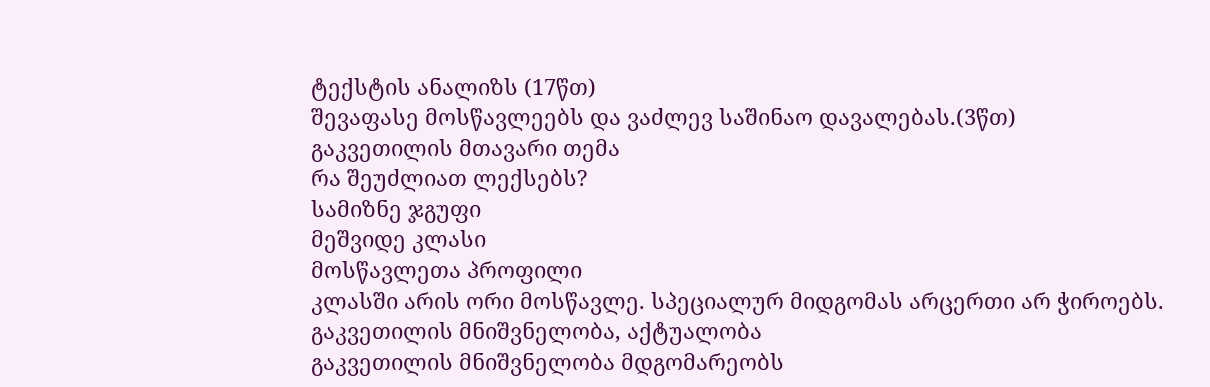ტექსტის ანალიზს (17წთ)
შევაფასე მოსწავლეებს და ვაძლევ საშინაო დავალებას.(3წთ)
გაკვეთილის მთავარი თემა
რა შეუძლიათ ლექსებს?
სამიზნე ჯგუფი
მეშვიდე კლასი
მოსწავლეთა პროფილი
კლასში არის ორი მოსწავლე. სპეციალურ მიდგომას არცერთი არ ჭიროებს.
გაკვეთილის მნიშვნელობა, აქტუალობა
გაკვეთილის მნიშვნელობა მდგომარეობს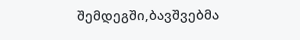შემდეგში,ბავშვებმა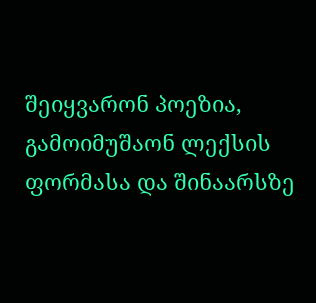შეიყვარონ პოეზია, გამოიმუშაონ ლექსის ფორმასა და შინაარსზე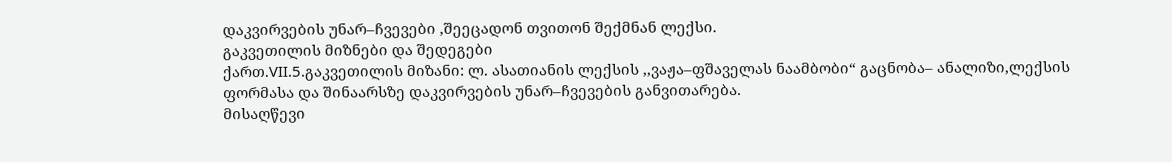დაკვირვების უნარ–ჩვევები ,შეეცადონ თვითონ შექმნან ლექსი.
გაკვეთილის მიზნები და შედეგები
ქართ.VII.5.გაკვეთილის მიზანი: ლ. ასათიანის ლექსის ,,ვაჟა–ფშაველას ნაამბობი“ გაცნობა– ანალიზი,ლექსის ფორმასა და შინაარსზე დაკვირვების უნარ–ჩვევების განვითარება.
მისაღწევი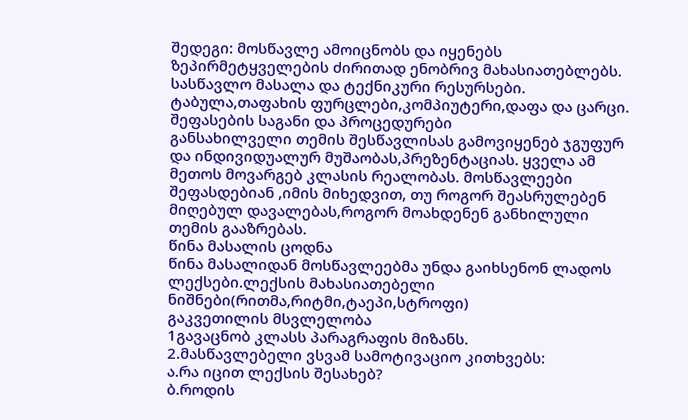შედეგი: მოსწავლე ამოიცნობს და იყენებს ზეპირმეტყველების ძირითად ენობრივ მახასიათებლებს.
სასწავლო მასალა და ტექნიკური რესურსები.
ტაბულა,თაფახის ფურცლები,კომპიუტერი,დაფა და ცარცი.
შეფასების საგანი და პროცედურები
განსახილველი თემის შესწავლისას გამოვიყენებ ჯგუფურ და ინდივიდუალურ მუშაობას,პრეზენტაციას. ყველა ამ მეთოს მოვარგებ კლასის რეალობას. მოსწავლეები შეფასდებიან ,იმის მიხედვით, თუ როგორ შეასრულებენ მიღებულ დავალებას,როგორ მოახდენენ განხილული თემის გააზრებას.
წინა მასალის ცოდნა
წინა მასალიდან მოსწავლეებმა უნდა გაიხსენონ ლადოს ლექსები.ლექსის მახასიათებელი ნიშნები(რითმა,რიტმი,ტაეპი,სტროფი)
გაკვეთილის მსვლელობა
1გავაცნობ კლასს პარაგრაფის მიზანს.
2.მასწავლებელი ვსვამ სამოტივაციო კითხვებს:
ა.რა იცით ლექსის შესახებ?
ბ.როდის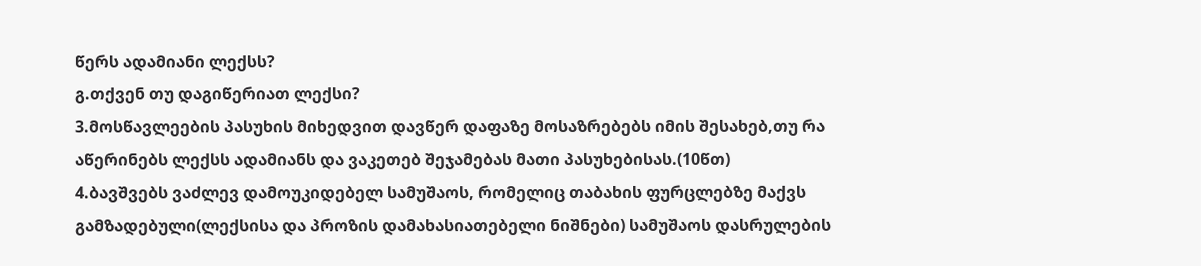წერს ადამიანი ლექსს?
გ.თქვენ თუ დაგიწერიათ ლექსი?
3.მოსწავლეების პასუხის მიხედვით დავწერ დაფაზე მოსაზრებებს იმის შესახებ,თუ რა აწერინებს ლექსს ადამიანს და ვაკეთებ შეჯამებას მათი პასუხებისას.(10წთ)
4.ბავშვებს ვაძლევ დამოუკიდებელ სამუშაოს, რომელიც თაბახის ფურცლებზე მაქვს გამზადებული(ლექსისა და პროზის დამახასიათებელი ნიშნები) სამუშაოს დასრულების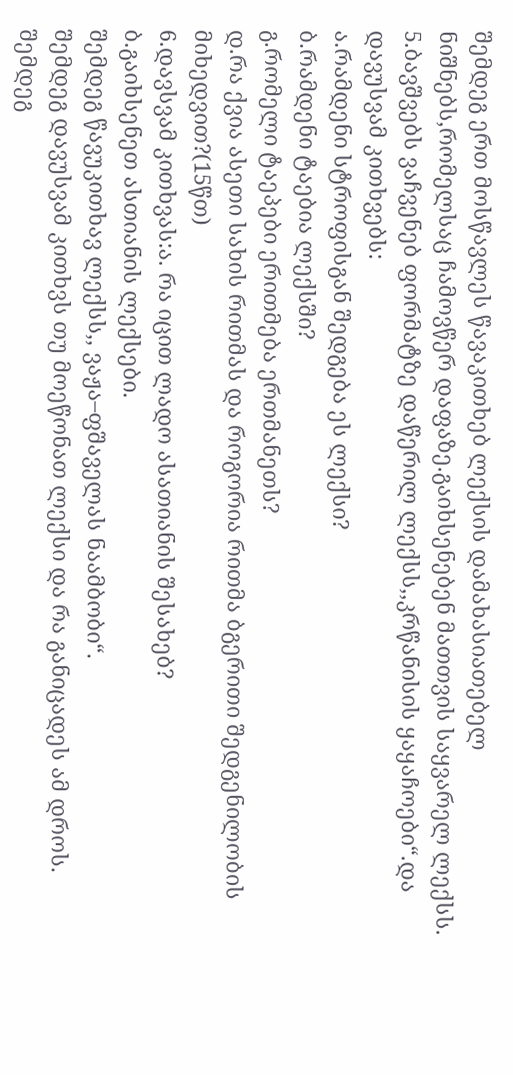შემდეგ ერთ მოსწავლეს წავაკითხებ ლექსის დამახასიათებელ ნიშნებს,რომელსაც ჩამოვწერ დაფაზე.გაიხსენებენ მათთვის საყვარელ ლექსს.
5.ბავშვებს ვაჩვენებ ფორმატზე დაწერილ ლექსს,,კრწანისის ყაყაჩოები“.და დავუსვამ კითხვებს:
ა.რამდენი სტროფისგან შედგება ეს ლექსი?
ბ.რამდენი ტაებია ლექსში?
გ.რომელი ტაეპები ერითმება ერთმანეთს?
დ.რა ქვია ასეთი სახის რითმას და როგორია რითმა ბგერითი შედგენილობის მიხედვით?(15წთ)
6.დავსვამ კითხვას:ა. რა იცით ლადო ასათიანის შესახებ?
ბ.გაიხსენეთ ასთიანის ლექსები.
შემდეგ წავუკითხავ ლექსს,, ვაჟა–ფშაველას ნაამბობი“.
შემდეგ დავუსვამ კითხვს თუ მოეწონათ ლექსი და რა განიცადეს ამ დროს.
შემდეგ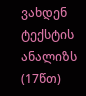ვახდენ ტექსტის ანალიზს (17წთ)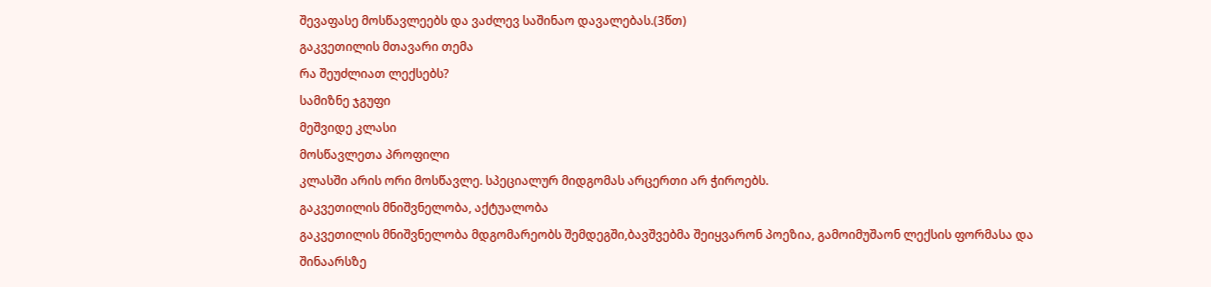შევაფასე მოსწავლეებს და ვაძლევ საშინაო დავალებას.(3წთ)
გაკვეთილის მთავარი თემა
რა შეუძლიათ ლექსებს?
სამიზნე ჯგუფი
მეშვიდე კლასი
მოსწავლეთა პროფილი
კლასში არის ორი მოსწავლე. სპეციალურ მიდგომას არცერთი არ ჭიროებს.
გაკვეთილის მნიშვნელობა, აქტუალობა
გაკვეთილის მნიშვნელობა მდგომარეობს შემდეგში,ბავშვებმა შეიყვარონ პოეზია, გამოიმუშაონ ლექსის ფორმასა და შინაარსზე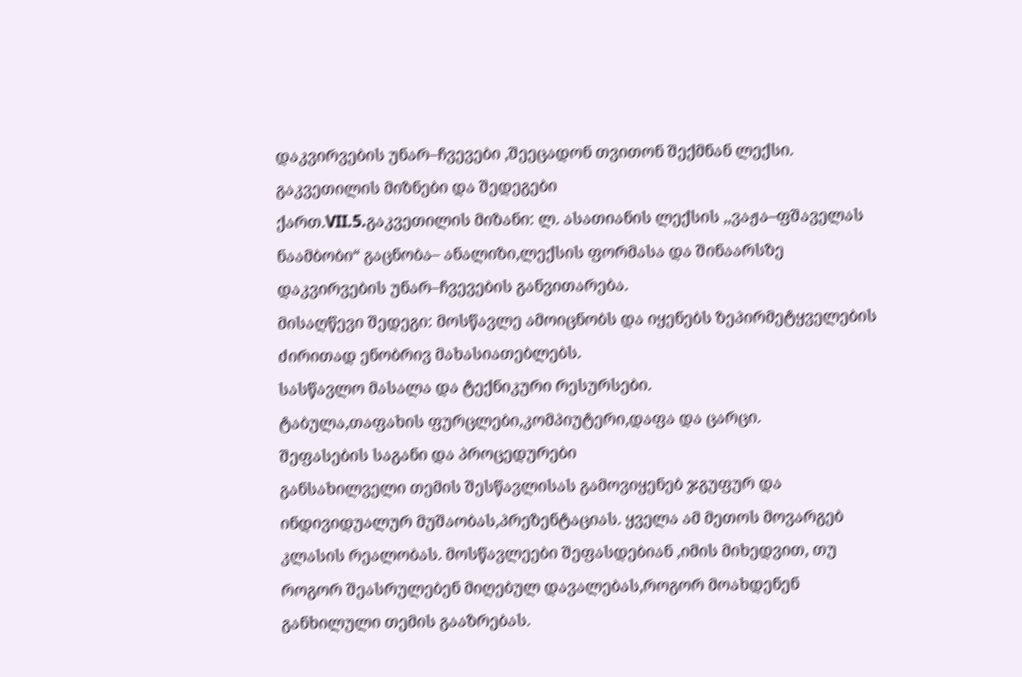დაკვირვების უნარ–ჩვევები ,შეეცადონ თვითონ შექმნან ლექსი.
გაკვეთილის მიზნები და შედეგები
ქართ.VII.5.გაკვეთილის მიზანი: ლ. ასათიანის ლექსის ,,ვაჟა–ფშაველას ნაამბობი“ გაცნობა– ანალიზი,ლექსის ფორმასა და შინაარსზე დაკვირვების უნარ–ჩვევების განვითარება.
მისაღწევი შედეგი: მოსწავლე ამოიცნობს და იყენებს ზეპირმეტყველების ძირითად ენობრივ მახასიათებლებს.
სასწავლო მასალა და ტექნიკური რესურსები.
ტაბულა,თაფახის ფურცლები,კომპიუტერი,დაფა და ცარცი.
შეფასების საგანი და პროცედურები
განსახილველი თემის შესწავლისას გამოვიყენებ ჯგუფურ და ინდივიდუალურ მუშაობას,პრეზენტაციას. ყველა ამ მეთოს მოვარგებ კლასის რეალობას. მოსწავლეები შეფასდებიან ,იმის მიხედვით, თუ როგორ შეასრულებენ მიღებულ დავალებას,როგორ მოახდენენ განხილული თემის გააზრებას.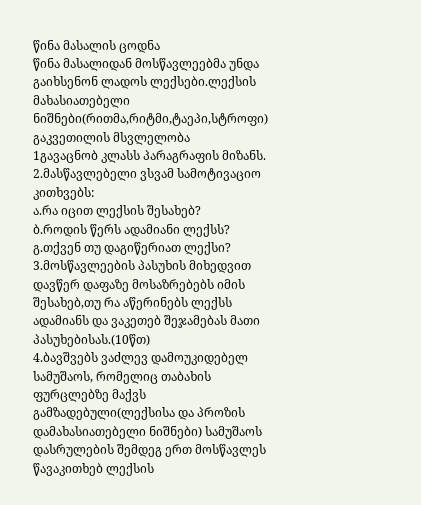წინა მასალის ცოდნა
წინა მასალიდან მოსწავლეებმა უნდა გაიხსენონ ლადოს ლექსები.ლექსის მახასიათებელი ნიშნები(რითმა,რიტმი,ტაეპი,სტროფი)
გაკვეთილის მსვლელობა
1გავაცნობ კლასს პარაგრაფის მიზანს.
2.მასწავლებელი ვსვამ სამოტივაციო კითხვებს:
ა.რა იცით ლექსის შესახებ?
ბ.როდის წერს ადამიანი ლექსს?
გ.თქვენ თუ დაგიწერიათ ლექსი?
3.მოსწავლეების პასუხის მიხედვით დავწერ დაფაზე მოსაზრებებს იმის შესახებ,თუ რა აწერინებს ლექსს ადამიანს და ვაკეთებ შეჯამებას მათი პასუხებისას.(10წთ)
4.ბავშვებს ვაძლევ დამოუკიდებელ სამუშაოს, რომელიც თაბახის ფურცლებზე მაქვს გამზადებული(ლექსისა და პროზის დამახასიათებელი ნიშნები) სამუშაოს დასრულების შემდეგ ერთ მოსწავლეს წავაკითხებ ლექსის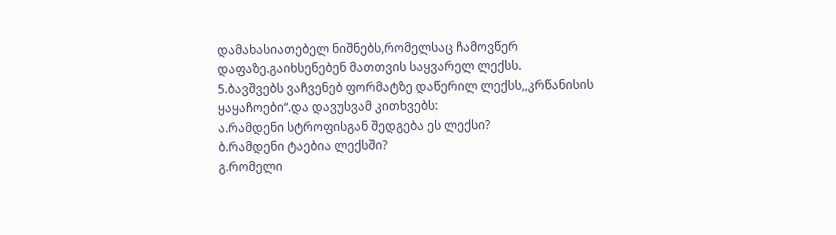დამახასიათებელ ნიშნებს,რომელსაც ჩამოვწერ დაფაზე.გაიხსენებენ მათთვის საყვარელ ლექსს.
5.ბავშვებს ვაჩვენებ ფორმატზე დაწერილ ლექსს,,კრწანისის ყაყაჩოები“.და დავუსვამ კითხვებს:
ა.რამდენი სტროფისგან შედგება ეს ლექსი?
ბ.რამდენი ტაებია ლექსში?
გ.რომელი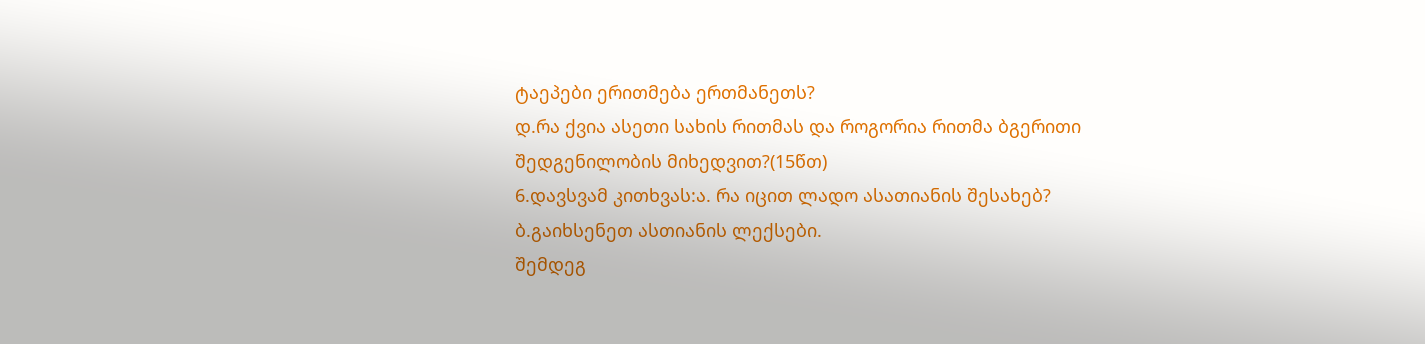ტაეპები ერითმება ერთმანეთს?
დ.რა ქვია ასეთი სახის რითმას და როგორია რითმა ბგერითი შედგენილობის მიხედვით?(15წთ)
6.დავსვამ კითხვას:ა. რა იცით ლადო ასათიანის შესახებ?
ბ.გაიხსენეთ ასთიანის ლექსები.
შემდეგ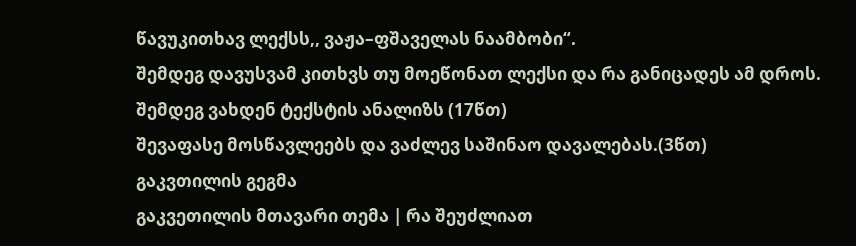წავუკითხავ ლექსს,, ვაჟა–ფშაველას ნაამბობი“.
შემდეგ დავუსვამ კითხვს თუ მოეწონათ ლექსი და რა განიცადეს ამ დროს.
შემდეგ ვახდენ ტექსტის ანალიზს (17წთ)
შევაფასე მოსწავლეებს და ვაძლევ საშინაო დავალებას.(3წთ)
გაკვთილის გეგმა
გაკვეთილის მთავარი თემა | რა შეუძლიათ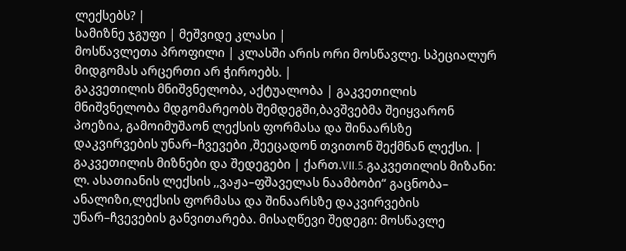ლექსებს? |
სამიზნე ჯგუფი | მეშვიდე კლასი |
მოსწავლეთა პროფილი | კლასში არის ორი მოსწავლე. სპეციალურ მიდგომას არცერთი არ ჭიროებს. |
გაკვეთილის მნიშვნელობა, აქტუალობა | გაკვეთილის მნიშვნელობა მდგომარეობს შემდეგში,ბავშვებმა შეიყვარონ პოეზია, გამოიმუშაონ ლექსის ფორმასა და შინაარსზე დაკვირვების უნარ–ჩვევები ,შეეცადონ თვითონ შექმნან ლექსი. |
გაკვეთილის მიზნები და შედეგები | ქართ.VII.5.გაკვეთილის მიზანი: ლ. ასათიანის ლექსის ,,ვაჟა–ფშაველას ნაამბობი“ გაცნობა– ანალიზი,ლექსის ფორმასა და შინაარსზე დაკვირვების უნარ–ჩვევების განვითარება. მისაღწევი შედეგი: მოსწავლე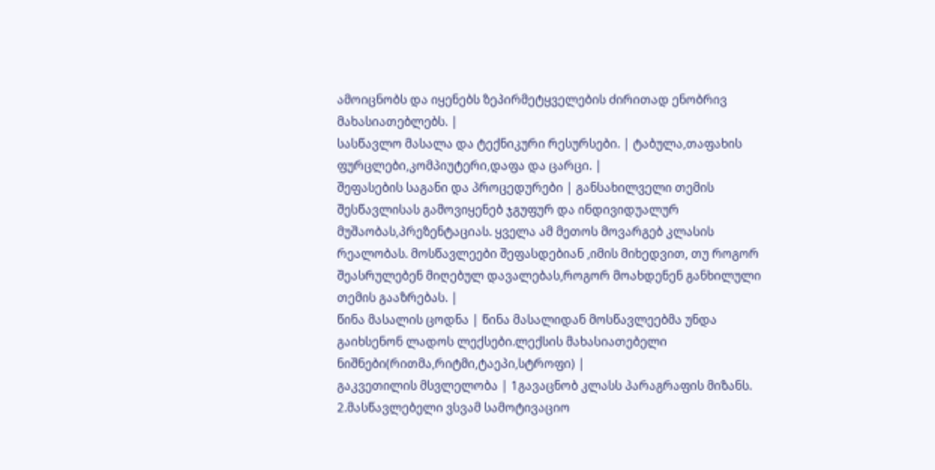ამოიცნობს და იყენებს ზეპირმეტყველების ძირითად ენობრივ მახასიათებლებს. |
სასწავლო მასალა და ტექნიკური რესურსები. | ტაბულა,თაფახის ფურცლები,კომპიუტერი,დაფა და ცარცი. |
შეფასების საგანი და პროცედურები | განსახილველი თემის შესწავლისას გამოვიყენებ ჯგუფურ და ინდივიდუალურ მუშაობას,პრეზენტაციას. ყველა ამ მეთოს მოვარგებ კლასის რეალობას. მოსწავლეები შეფასდებიან ,იმის მიხედვით, თუ როგორ შეასრულებენ მიღებულ დავალებას,როგორ მოახდენენ განხილული თემის გააზრებას. |
წინა მასალის ცოდნა | წინა მასალიდან მოსწავლეებმა უნდა გაიხსენონ ლადოს ლექსები.ლექსის მახასიათებელი ნიშნები(რითმა,რიტმი,ტაეპი,სტროფი) |
გაკვეთილის მსვლელობა | 1გავაცნობ კლასს პარაგრაფის მიზანს. 2.მასწავლებელი ვსვამ სამოტივაციო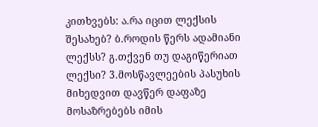კითხვებს: ა.რა იცით ლექსის შესახებ? ბ.როდის წერს ადამიანი ლექსს? გ.თქვენ თუ დაგიწერიათ ლექსი? 3.მოსწავლეების პასუხის მიხედვით დავწერ დაფაზე მოსაზრებებს იმის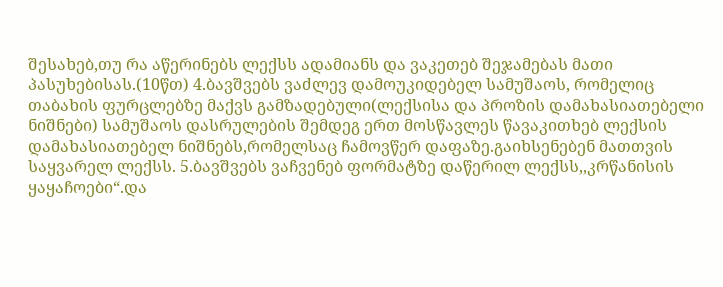შესახებ,თუ რა აწერინებს ლექსს ადამიანს და ვაკეთებ შეჯამებას მათი პასუხებისას.(10წთ) 4.ბავშვებს ვაძლევ დამოუკიდებელ სამუშაოს, რომელიც თაბახის ფურცლებზე მაქვს გამზადებული(ლექსისა და პროზის დამახასიათებელი ნიშნები) სამუშაოს დასრულების შემდეგ ერთ მოსწავლეს წავაკითხებ ლექსის დამახასიათებელ ნიშნებს,რომელსაც ჩამოვწერ დაფაზე.გაიხსენებენ მათთვის საყვარელ ლექსს. 5.ბავშვებს ვაჩვენებ ფორმატზე დაწერილ ლექსს,,კრწანისის ყაყაჩოები“.და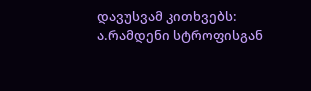დავუსვამ კითხვებს: ა.რამდენი სტროფისგან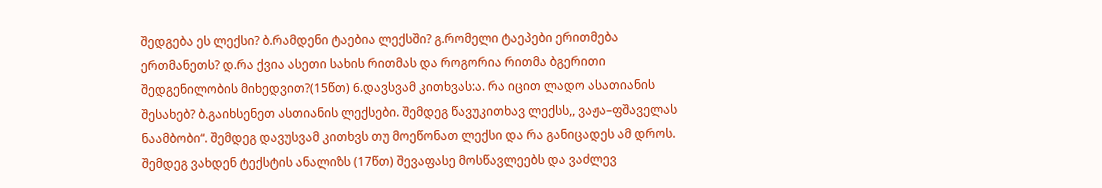შედგება ეს ლექსი? ბ.რამდენი ტაებია ლექსში? გ.რომელი ტაეპები ერითმება ერთმანეთს? დ.რა ქვია ასეთი სახის რითმას და როგორია რითმა ბგერითი შედგენილობის მიხედვით?(15წთ) 6.დავსვამ კითხვას:ა. რა იცით ლადო ასათიანის შესახებ? ბ.გაიხსენეთ ასთიანის ლექსები. შემდეგ წავუკითხავ ლექსს,, ვაჟა–ფშაველას ნაამბობი“. შემდეგ დავუსვამ კითხვს თუ მოეწონათ ლექსი და რა განიცადეს ამ დროს. შემდეგ ვახდენ ტექსტის ანალიზს (17წთ) შევაფასე მოსწავლეებს და ვაძლევ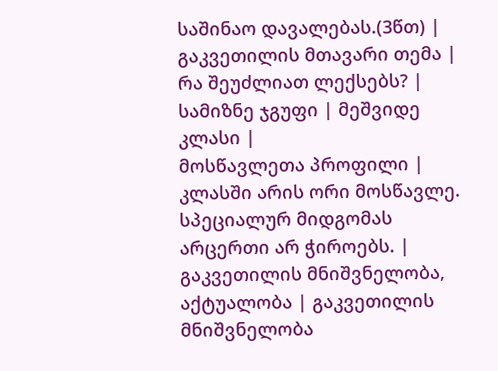საშინაო დავალებას.(3წთ) |
გაკვეთილის მთავარი თემა | რა შეუძლიათ ლექსებს? |
სამიზნე ჯგუფი | მეშვიდე კლასი |
მოსწავლეთა პროფილი | კლასში არის ორი მოსწავლე. სპეციალურ მიდგომას არცერთი არ ჭიროებს. |
გაკვეთილის მნიშვნელობა, აქტუალობა | გაკვეთილის მნიშვნელობა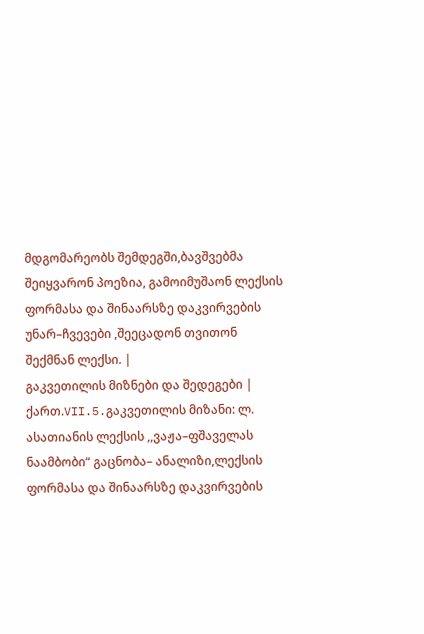მდგომარეობს შემდეგში,ბავშვებმა შეიყვარონ პოეზია, გამოიმუშაონ ლექსის ფორმასა და შინაარსზე დაკვირვების უნარ–ჩვევები ,შეეცადონ თვითონ შექმნან ლექსი. |
გაკვეთილის მიზნები და შედეგები | ქართ.VII.5.გაკვეთილის მიზანი: ლ. ასათიანის ლექსის ,,ვაჟა–ფშაველას ნაამბობი“ გაცნობა– ანალიზი,ლექსის ფორმასა და შინაარსზე დაკვირვების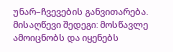უნარ–ჩვევების განვითარება. მისაღწევი შედეგი: მოსწავლე ამოიცნობს და იყენებს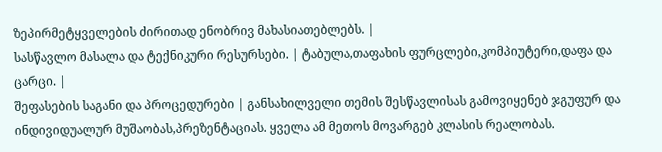ზეპირმეტყველების ძირითად ენობრივ მახასიათებლებს. |
სასწავლო მასალა და ტექნიკური რესურსები. | ტაბულა,თაფახის ფურცლები,კომპიუტერი,დაფა და ცარცი. |
შეფასების საგანი და პროცედურები | განსახილველი თემის შესწავლისას გამოვიყენებ ჯგუფურ და ინდივიდუალურ მუშაობას,პრეზენტაციას. ყველა ამ მეთოს მოვარგებ კლასის რეალობას.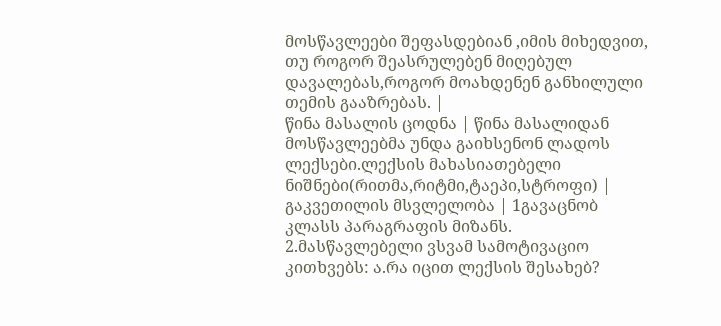მოსწავლეები შეფასდებიან ,იმის მიხედვით, თუ როგორ შეასრულებენ მიღებულ დავალებას,როგორ მოახდენენ განხილული თემის გააზრებას. |
წინა მასალის ცოდნა | წინა მასალიდან მოსწავლეებმა უნდა გაიხსენონ ლადოს ლექსები.ლექსის მახასიათებელი ნიშნები(რითმა,რიტმი,ტაეპი,სტროფი) |
გაკვეთილის მსვლელობა | 1გავაცნობ კლასს პარაგრაფის მიზანს. 2.მასწავლებელი ვსვამ სამოტივაციო კითხვებს: ა.რა იცით ლექსის შესახებ?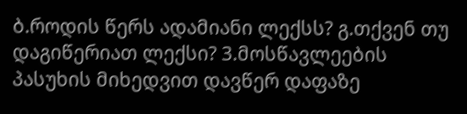ბ.როდის წერს ადამიანი ლექსს? გ.თქვენ თუ დაგიწერიათ ლექსი? 3.მოსწავლეების პასუხის მიხედვით დავწერ დაფაზე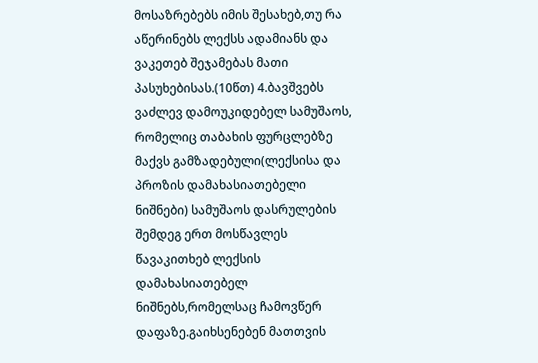მოსაზრებებს იმის შესახებ,თუ რა აწერინებს ლექსს ადამიანს და ვაკეთებ შეჯამებას მათი პასუხებისას.(10წთ) 4.ბავშვებს ვაძლევ დამოუკიდებელ სამუშაოს, რომელიც თაბახის ფურცლებზე მაქვს გამზადებული(ლექსისა და პროზის დამახასიათებელი ნიშნები) სამუშაოს დასრულების შემდეგ ერთ მოსწავლეს წავაკითხებ ლექსის დამახასიათებელ ნიშნებს,რომელსაც ჩამოვწერ დაფაზე.გაიხსენებენ მათთვის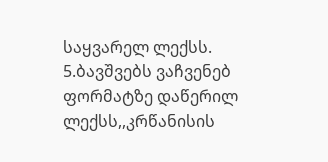საყვარელ ლექსს. 5.ბავშვებს ვაჩვენებ ფორმატზე დაწერილ ლექსს,,კრწანისის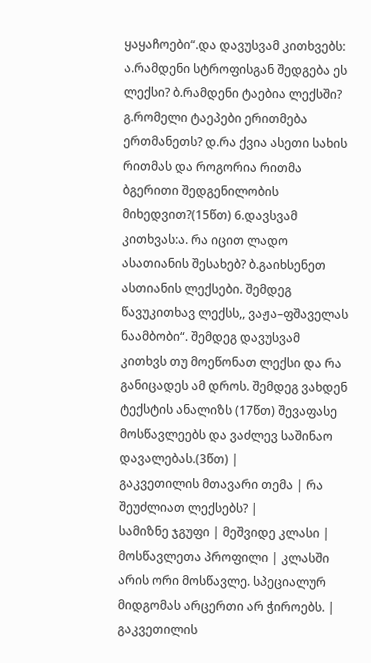ყაყაჩოები“.და დავუსვამ კითხვებს: ა.რამდენი სტროფისგან შედგება ეს ლექსი? ბ.რამდენი ტაებია ლექსში? გ.რომელი ტაეპები ერითმება ერთმანეთს? დ.რა ქვია ასეთი სახის რითმას და როგორია რითმა ბგერითი შედგენილობის მიხედვით?(15წთ) 6.დავსვამ კითხვას:ა. რა იცით ლადო ასათიანის შესახებ? ბ.გაიხსენეთ ასთიანის ლექსები. შემდეგ წავუკითხავ ლექსს,, ვაჟა–ფშაველას ნაამბობი“. შემდეგ დავუსვამ კითხვს თუ მოეწონათ ლექსი და რა განიცადეს ამ დროს. შემდეგ ვახდენ ტექსტის ანალიზს (17წთ) შევაფასე მოსწავლეებს და ვაძლევ საშინაო დავალებას.(3წთ) |
გაკვეთილის მთავარი თემა | რა შეუძლიათ ლექსებს? |
სამიზნე ჯგუფი | მეშვიდე კლასი |
მოსწავლეთა პროფილი | კლასში არის ორი მოსწავლე. სპეციალურ მიდგომას არცერთი არ ჭიროებს. |
გაკვეთილის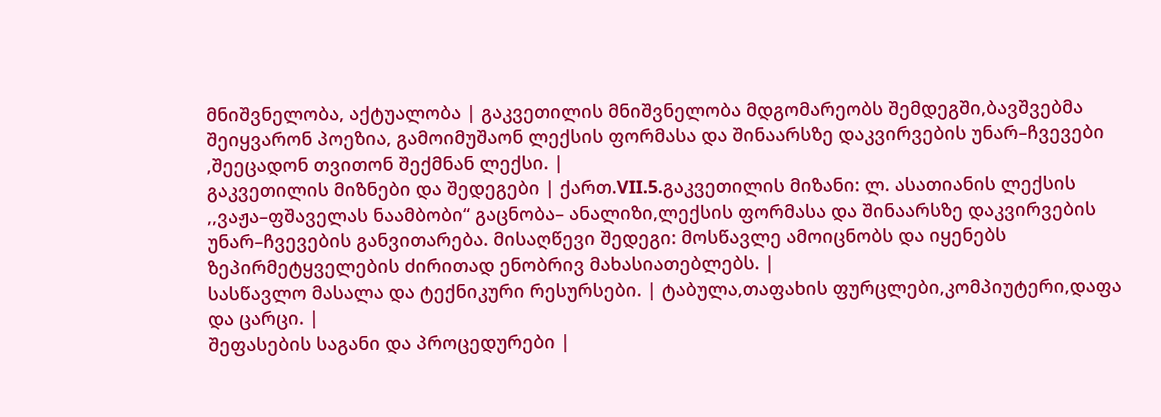მნიშვნელობა, აქტუალობა | გაკვეთილის მნიშვნელობა მდგომარეობს შემდეგში,ბავშვებმა შეიყვარონ პოეზია, გამოიმუშაონ ლექსის ფორმასა და შინაარსზე დაკვირვების უნარ–ჩვევები ,შეეცადონ თვითონ შექმნან ლექსი. |
გაკვეთილის მიზნები და შედეგები | ქართ.VII.5.გაკვეთილის მიზანი: ლ. ასათიანის ლექსის ,,ვაჟა–ფშაველას ნაამბობი“ გაცნობა– ანალიზი,ლექსის ფორმასა და შინაარსზე დაკვირვების უნარ–ჩვევების განვითარება. მისაღწევი შედეგი: მოსწავლე ამოიცნობს და იყენებს ზეპირმეტყველების ძირითად ენობრივ მახასიათებლებს. |
სასწავლო მასალა და ტექნიკური რესურსები. | ტაბულა,თაფახის ფურცლები,კომპიუტერი,დაფა და ცარცი. |
შეფასების საგანი და პროცედურები |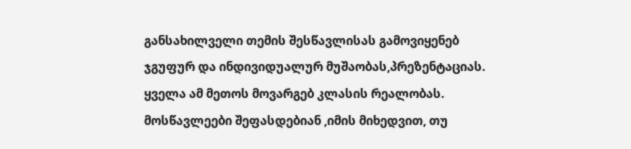განსახილველი თემის შესწავლისას გამოვიყენებ ჯგუფურ და ინდივიდუალურ მუშაობას,პრეზენტაციას. ყველა ამ მეთოს მოვარგებ კლასის რეალობას. მოსწავლეები შეფასდებიან ,იმის მიხედვით, თუ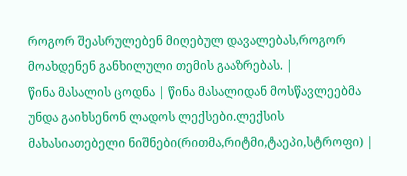როგორ შეასრულებენ მიღებულ დავალებას,როგორ მოახდენენ განხილული თემის გააზრებას. |
წინა მასალის ცოდნა | წინა მასალიდან მოსწავლეებმა უნდა გაიხსენონ ლადოს ლექსები.ლექსის მახასიათებელი ნიშნები(რითმა,რიტმი,ტაეპი,სტროფი) |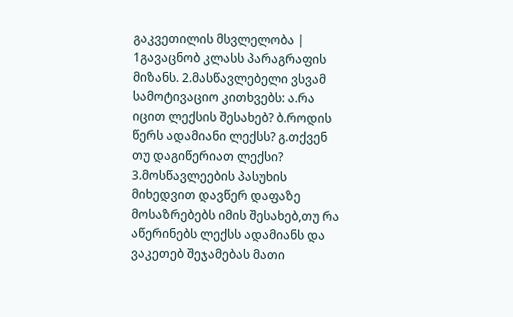გაკვეთილის მსვლელობა | 1გავაცნობ კლასს პარაგრაფის მიზანს. 2.მასწავლებელი ვსვამ სამოტივაციო კითხვებს: ა.რა იცით ლექსის შესახებ? ბ.როდის წერს ადამიანი ლექსს? გ.თქვენ თუ დაგიწერიათ ლექსი? 3.მოსწავლეების პასუხის მიხედვით დავწერ დაფაზე მოსაზრებებს იმის შესახებ,თუ რა აწერინებს ლექსს ადამიანს და ვაკეთებ შეჯამებას მათი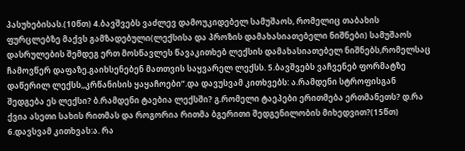პასუხებისას.(10წთ) 4.ბავშვებს ვაძლევ დამოუკიდებელ სამუშაოს, რომელიც თაბახის ფურცლებზე მაქვს გამზადებული(ლექსისა და პროზის დამახასიათებელი ნიშნები) სამუშაოს დასრულების შემდეგ ერთ მოსწავლეს წავაკითხებ ლექსის დამახასიათებელ ნიშნებს,რომელსაც ჩამოვწერ დაფაზე.გაიხსენებენ მათთვის საყვარელ ლექსს. 5.ბავშვებს ვაჩვენებ ფორმატზე დაწერილ ლექსს,,კრწანისის ყაყაჩოები“.და დავუსვამ კითხვებს: ა.რამდენი სტროფისგან შედგება ეს ლექსი? ბ.რამდენი ტაებია ლექსში? გ.რომელი ტაეპები ერითმება ერთმანეთს? დ.რა ქვია ასეთი სახის რითმას და როგორია რითმა ბგერითი შედგენილობის მიხედვით?(15წთ) 6.დავსვამ კითხვას:ა. რა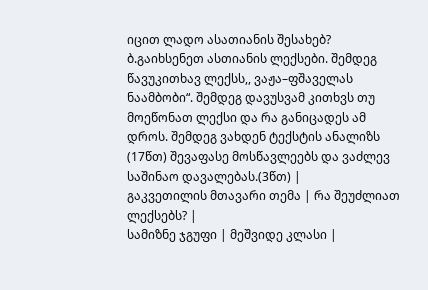იცით ლადო ასათიანის შესახებ? ბ.გაიხსენეთ ასთიანის ლექსები. შემდეგ წავუკითხავ ლექსს,, ვაჟა–ფშაველას ნაამბობი“. შემდეგ დავუსვამ კითხვს თუ მოეწონათ ლექსი და რა განიცადეს ამ დროს. შემდეგ ვახდენ ტექსტის ანალიზს (17წთ) შევაფასე მოსწავლეებს და ვაძლევ საშინაო დავალებას.(3წთ) |
გაკვეთილის მთავარი თემა | რა შეუძლიათ ლექსებს? |
სამიზნე ჯგუფი | მეშვიდე კლასი |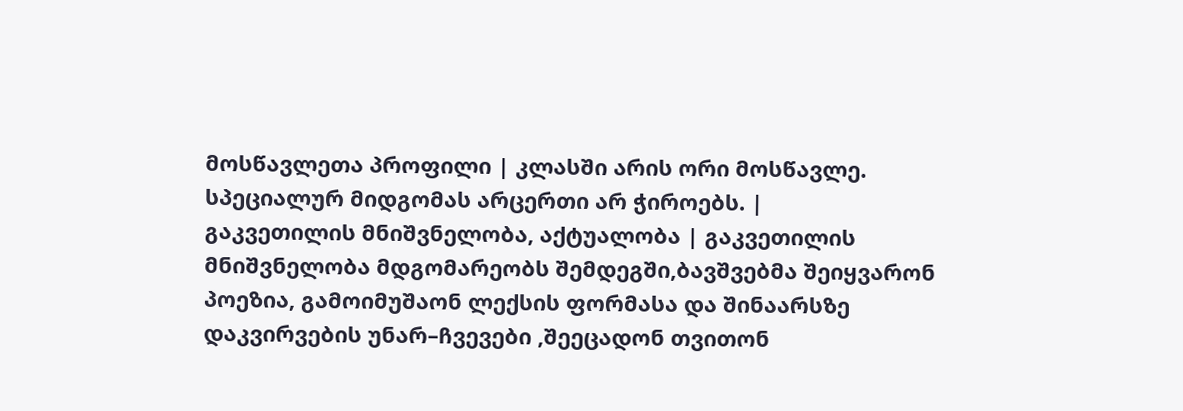მოსწავლეთა პროფილი | კლასში არის ორი მოსწავლე. სპეციალურ მიდგომას არცერთი არ ჭიროებს. |
გაკვეთილის მნიშვნელობა, აქტუალობა | გაკვეთილის მნიშვნელობა მდგომარეობს შემდეგში,ბავშვებმა შეიყვარონ პოეზია, გამოიმუშაონ ლექსის ფორმასა და შინაარსზე დაკვირვების უნარ–ჩვევები ,შეეცადონ თვითონ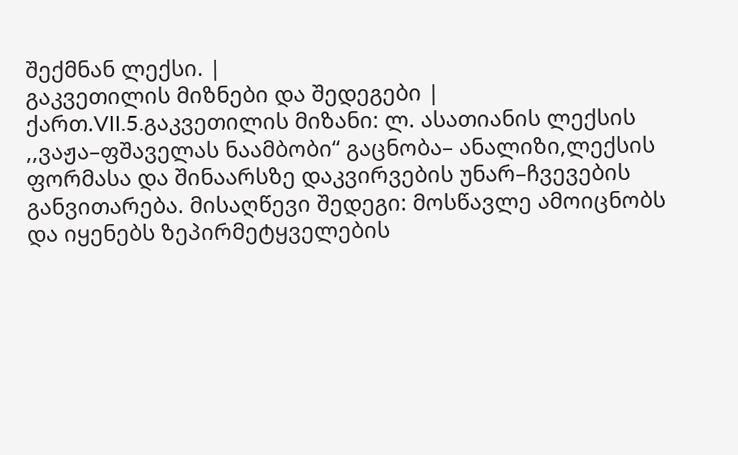შექმნან ლექსი. |
გაკვეთილის მიზნები და შედეგები | ქართ.VII.5.გაკვეთილის მიზანი: ლ. ასათიანის ლექსის ,,ვაჟა–ფშაველას ნაამბობი“ გაცნობა– ანალიზი,ლექსის ფორმასა და შინაარსზე დაკვირვების უნარ–ჩვევების განვითარება. მისაღწევი შედეგი: მოსწავლე ამოიცნობს და იყენებს ზეპირმეტყველების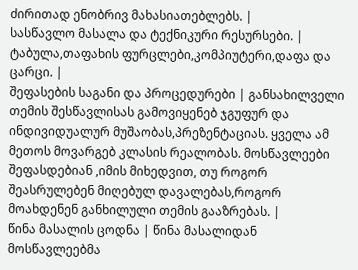ძირითად ენობრივ მახასიათებლებს. |
სასწავლო მასალა და ტექნიკური რესურსები. | ტაბულა,თაფახის ფურცლები,კომპიუტერი,დაფა და ცარცი. |
შეფასების საგანი და პროცედურები | განსახილველი თემის შესწავლისას გამოვიყენებ ჯგუფურ და ინდივიდუალურ მუშაობას,პრეზენტაციას. ყველა ამ მეთოს მოვარგებ კლასის რეალობას. მოსწავლეები შეფასდებიან ,იმის მიხედვით, თუ როგორ შეასრულებენ მიღებულ დავალებას,როგორ მოახდენენ განხილული თემის გააზრებას. |
წინა მასალის ცოდნა | წინა მასალიდან მოსწავლეებმა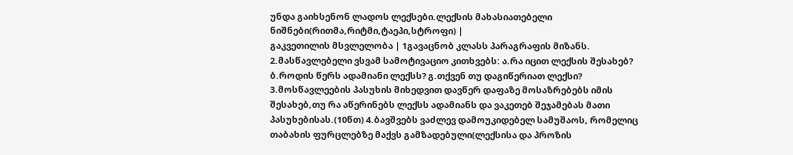უნდა გაიხსენონ ლადოს ლექსები.ლექსის მახასიათებელი ნიშნები(რითმა,რიტმი,ტაეპი,სტროფი) |
გაკვეთილის მსვლელობა | 1გავაცნობ კლასს პარაგრაფის მიზანს. 2.მასწავლებელი ვსვამ სამოტივაციო კითხვებს: ა.რა იცით ლექსის შესახებ? ბ.როდის წერს ადამიანი ლექსს? გ.თქვენ თუ დაგიწერიათ ლექსი? 3.მოსწავლეების პასუხის მიხედვით დავწერ დაფაზე მოსაზრებებს იმის შესახებ,თუ რა აწერინებს ლექსს ადამიანს და ვაკეთებ შეჯამებას მათი პასუხებისას.(10წთ) 4.ბავშვებს ვაძლევ დამოუკიდებელ სამუშაოს, რომელიც თაბახის ფურცლებზე მაქვს გამზადებული(ლექსისა და პროზის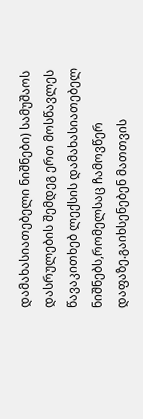დამახასიათებელი ნიშნები) სამუშაოს დასრულების შემდეგ ერთ მოსწავლეს წავაკითხებ ლექსის დამახასიათებელ ნიშნებს,რომელსაც ჩამოვწერ დაფაზე.გაიხსენებენ მათთვის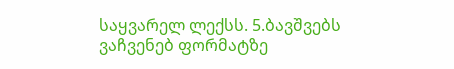საყვარელ ლექსს. 5.ბავშვებს ვაჩვენებ ფორმატზე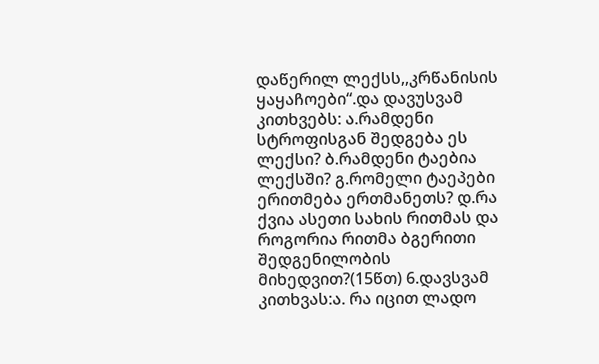დაწერილ ლექსს,,კრწანისის ყაყაჩოები“.და დავუსვამ კითხვებს: ა.რამდენი სტროფისგან შედგება ეს ლექსი? ბ.რამდენი ტაებია ლექსში? გ.რომელი ტაეპები ერითმება ერთმანეთს? დ.რა ქვია ასეთი სახის რითმას და როგორია რითმა ბგერითი შედგენილობის მიხედვით?(15წთ) 6.დავსვამ კითხვას:ა. რა იცით ლადო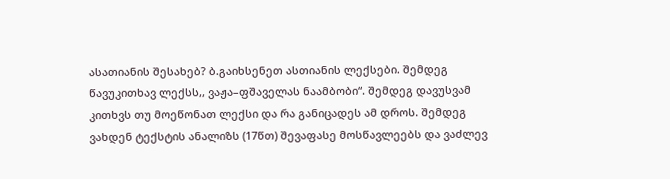ასათიანის შესახებ? ბ.გაიხსენეთ ასთიანის ლექსები. შემდეგ წავუკითხავ ლექსს,, ვაჟა–ფშაველას ნაამბობი“. შემდეგ დავუსვამ კითხვს თუ მოეწონათ ლექსი და რა განიცადეს ამ დროს. შემდეგ ვახდენ ტექსტის ანალიზს (17წთ) შევაფასე მოსწავლეებს და ვაძლევ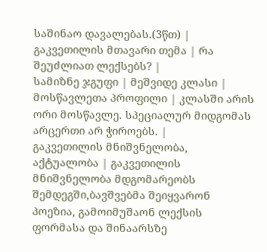საშინაო დავალებას.(3წთ) |
გაკვეთილის მთავარი თემა | რა შეუძლიათ ლექსებს? |
სამიზნე ჯგუფი | მეშვიდე კლასი |
მოსწავლეთა პროფილი | კლასში არის ორი მოსწავლე. სპეციალურ მიდგომას არცერთი არ ჭიროებს. |
გაკვეთილის მნიშვნელობა, აქტუალობა | გაკვეთილის მნიშვნელობა მდგომარეობს შემდეგში,ბავშვებმა შეიყვარონ პოეზია, გამოიმუშაონ ლექსის ფორმასა და შინაარსზე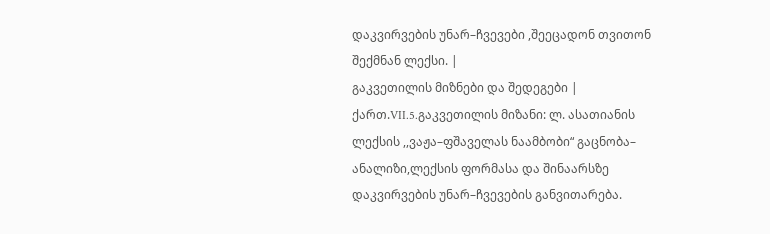დაკვირვების უნარ–ჩვევები ,შეეცადონ თვითონ შექმნან ლექსი. |
გაკვეთილის მიზნები და შედეგები | ქართ.VII.5.გაკვეთილის მიზანი: ლ. ასათიანის ლექსის ,,ვაჟა–ფშაველას ნაამბობი“ გაცნობა– ანალიზი,ლექსის ფორმასა და შინაარსზე დაკვირვების უნარ–ჩვევების განვითარება.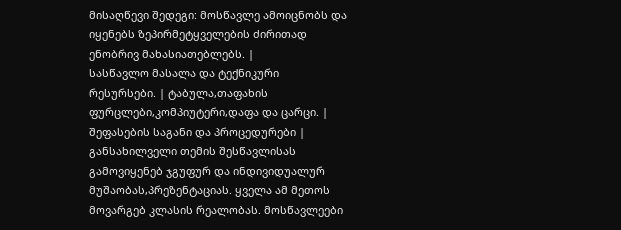მისაღწევი შედეგი: მოსწავლე ამოიცნობს და იყენებს ზეპირმეტყველების ძირითად ენობრივ მახასიათებლებს. |
სასწავლო მასალა და ტექნიკური რესურსები. | ტაბულა,თაფახის ფურცლები,კომპიუტერი,დაფა და ცარცი. |
შეფასების საგანი და პროცედურები | განსახილველი თემის შესწავლისას გამოვიყენებ ჯგუფურ და ინდივიდუალურ მუშაობას,პრეზენტაციას. ყველა ამ მეთოს მოვარგებ კლასის რეალობას. მოსწავლეები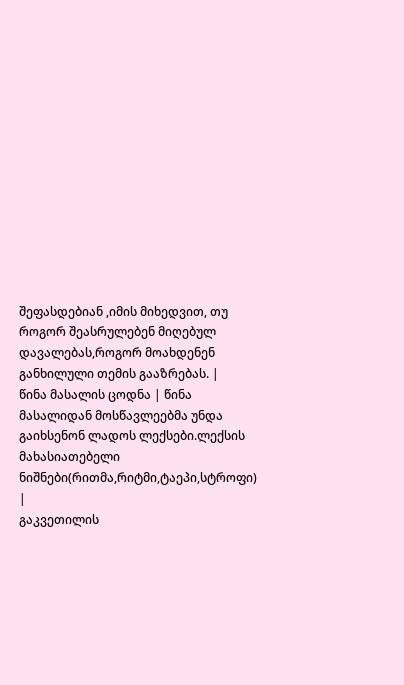შეფასდებიან ,იმის მიხედვით, თუ როგორ შეასრულებენ მიღებულ დავალებას,როგორ მოახდენენ განხილული თემის გააზრებას. |
წინა მასალის ცოდნა | წინა მასალიდან მოსწავლეებმა უნდა გაიხსენონ ლადოს ლექსები.ლექსის მახასიათებელი ნიშნები(რითმა,რიტმი,ტაეპი,სტროფი) |
გაკვეთილის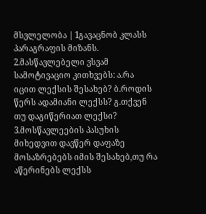მსვლელობა | 1გავაცნობ კლასს პარაგრაფის მიზანს. 2.მასწავლებელი ვსვამ სამოტივაციო კითხვებს: ა.რა იცით ლექსის შესახებ? ბ.როდის წერს ადამიანი ლექსს? გ.თქვენ თუ დაგიწერიათ ლექსი? 3.მოსწავლეების პასუხის მიხედვით დავწერ დაფაზე მოსაზრებებს იმის შესახებ,თუ რა აწერინებს ლექსს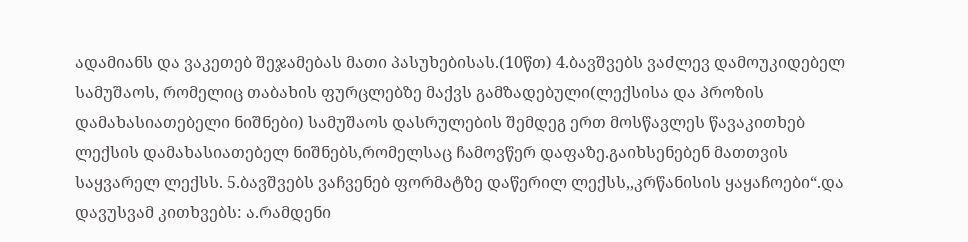ადამიანს და ვაკეთებ შეჯამებას მათი პასუხებისას.(10წთ) 4.ბავშვებს ვაძლევ დამოუკიდებელ სამუშაოს, რომელიც თაბახის ფურცლებზე მაქვს გამზადებული(ლექსისა და პროზის დამახასიათებელი ნიშნები) სამუშაოს დასრულების შემდეგ ერთ მოსწავლეს წავაკითხებ ლექსის დამახასიათებელ ნიშნებს,რომელსაც ჩამოვწერ დაფაზე.გაიხსენებენ მათთვის საყვარელ ლექსს. 5.ბავშვებს ვაჩვენებ ფორმატზე დაწერილ ლექსს,,კრწანისის ყაყაჩოები“.და დავუსვამ კითხვებს: ა.რამდენი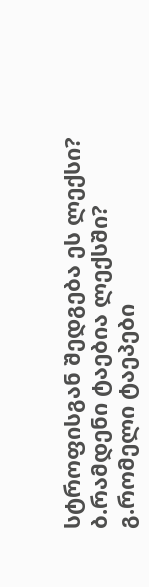სტროფისგან შედგება ეს ლექსი? ბ.რამდენი ტაებია ლექსში? გ.რომელი ტაეპები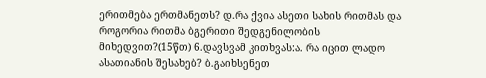ერითმება ერთმანეთს? დ.რა ქვია ასეთი სახის რითმას და როგორია რითმა ბგერითი შედგენილობის მიხედვით?(15წთ) 6.დავსვამ კითხვას:ა. რა იცით ლადო ასათიანის შესახებ? ბ.გაიხსენეთ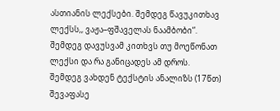ასთიანის ლექსები. შემდეგ წავუკითხავ ლექსს,, ვაჟა–ფშაველას ნაამბობი“. შემდეგ დავუსვამ კითხვს თუ მოეწონათ ლექსი და რა განიცადეს ამ დროს. შემდეგ ვახდენ ტექსტის ანალიზს (17წთ) შევაფასე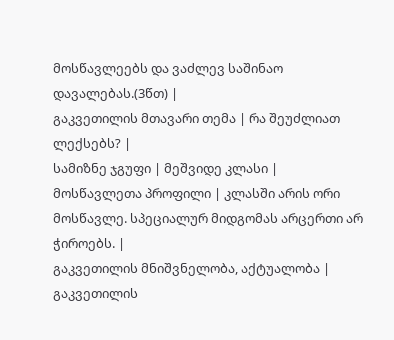მოსწავლეებს და ვაძლევ საშინაო დავალებას.(3წთ) |
გაკვეთილის მთავარი თემა | რა შეუძლიათ ლექსებს? |
სამიზნე ჯგუფი | მეშვიდე კლასი |
მოსწავლეთა პროფილი | კლასში არის ორი მოსწავლე. სპეციალურ მიდგომას არცერთი არ ჭიროებს. |
გაკვეთილის მნიშვნელობა, აქტუალობა | გაკვეთილის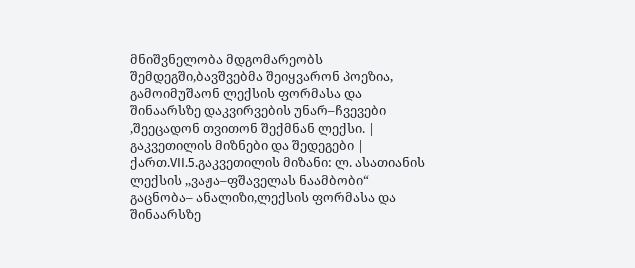მნიშვნელობა მდგომარეობს შემდეგში,ბავშვებმა შეიყვარონ პოეზია, გამოიმუშაონ ლექსის ფორმასა და შინაარსზე დაკვირვების უნარ–ჩვევები ,შეეცადონ თვითონ შექმნან ლექსი. |
გაკვეთილის მიზნები და შედეგები | ქართ.VII.5.გაკვეთილის მიზანი: ლ. ასათიანის ლექსის ,,ვაჟა–ფშაველას ნაამბობი“ გაცნობა– ანალიზი,ლექსის ფორმასა და შინაარსზე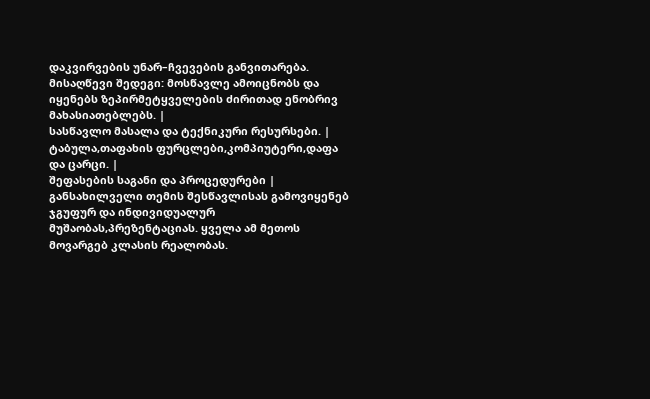დაკვირვების უნარ–ჩვევების განვითარება. მისაღწევი შედეგი: მოსწავლე ამოიცნობს და იყენებს ზეპირმეტყველების ძირითად ენობრივ მახასიათებლებს. |
სასწავლო მასალა და ტექნიკური რესურსები. | ტაბულა,თაფახის ფურცლები,კომპიუტერი,დაფა და ცარცი. |
შეფასების საგანი და პროცედურები | განსახილველი თემის შესწავლისას გამოვიყენებ ჯგუფურ და ინდივიდუალურ მუშაობას,პრეზენტაციას. ყველა ამ მეთოს მოვარგებ კლასის რეალობას.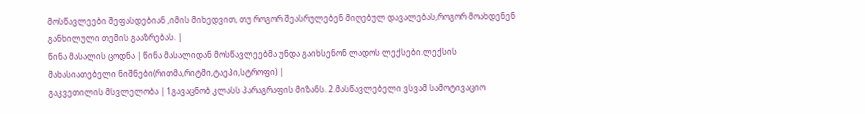მოსწავლეები შეფასდებიან ,იმის მიხედვით, თუ როგორ შეასრულებენ მიღებულ დავალებას,როგორ მოახდენენ განხილული თემის გააზრებას. |
წინა მასალის ცოდნა | წინა მასალიდან მოსწავლეებმა უნდა გაიხსენონ ლადოს ლექსები.ლექსის მახასიათებელი ნიშნები(რითმა,რიტმი,ტაეპი,სტროფი) |
გაკვეთილის მსვლელობა | 1გავაცნობ კლასს პარაგრაფის მიზანს. 2.მასწავლებელი ვსვამ სამოტივაციო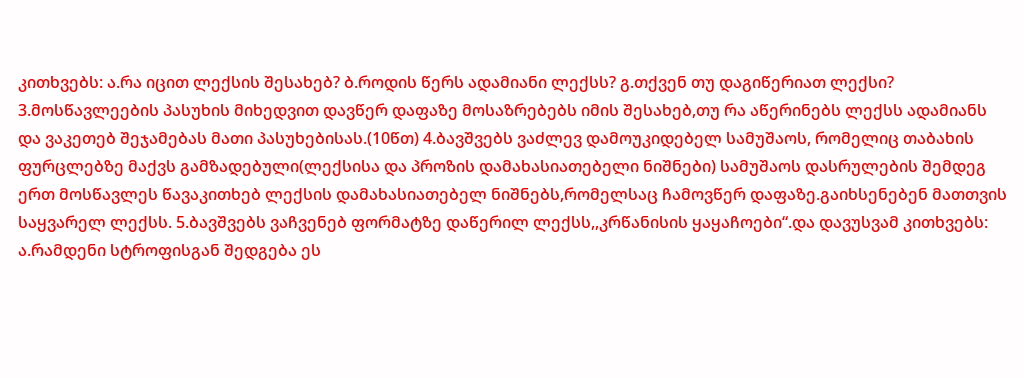კითხვებს: ა.რა იცით ლექსის შესახებ? ბ.როდის წერს ადამიანი ლექსს? გ.თქვენ თუ დაგიწერიათ ლექსი? 3.მოსწავლეების პასუხის მიხედვით დავწერ დაფაზე მოსაზრებებს იმის შესახებ,თუ რა აწერინებს ლექსს ადამიანს და ვაკეთებ შეჯამებას მათი პასუხებისას.(10წთ) 4.ბავშვებს ვაძლევ დამოუკიდებელ სამუშაოს, რომელიც თაბახის ფურცლებზე მაქვს გამზადებული(ლექსისა და პროზის დამახასიათებელი ნიშნები) სამუშაოს დასრულების შემდეგ ერთ მოსწავლეს წავაკითხებ ლექსის დამახასიათებელ ნიშნებს,რომელსაც ჩამოვწერ დაფაზე.გაიხსენებენ მათთვის საყვარელ ლექსს. 5.ბავშვებს ვაჩვენებ ფორმატზე დაწერილ ლექსს,,კრწანისის ყაყაჩოები“.და დავუსვამ კითხვებს: ა.რამდენი სტროფისგან შედგება ეს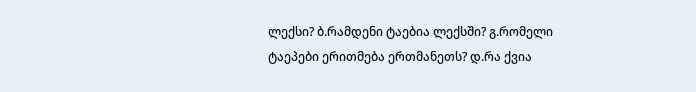ლექსი? ბ.რამდენი ტაებია ლექსში? გ.რომელი ტაეპები ერითმება ერთმანეთს? დ.რა ქვია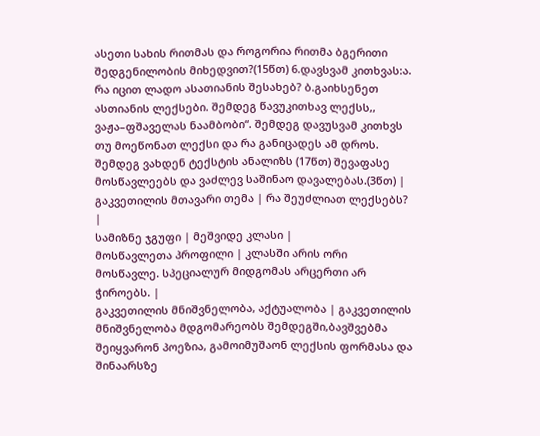ასეთი სახის რითმას და როგორია რითმა ბგერითი შედგენილობის მიხედვით?(15წთ) 6.დავსვამ კითხვას:ა. რა იცით ლადო ასათიანის შესახებ? ბ.გაიხსენეთ ასთიანის ლექსები. შემდეგ წავუკითხავ ლექსს,, ვაჟა–ფშაველას ნაამბობი“. შემდეგ დავუსვამ კითხვს თუ მოეწონათ ლექსი და რა განიცადეს ამ დროს. შემდეგ ვახდენ ტექსტის ანალიზს (17წთ) შევაფასე მოსწავლეებს და ვაძლევ საშინაო დავალებას.(3წთ) |
გაკვეთილის მთავარი თემა | რა შეუძლიათ ლექსებს? |
სამიზნე ჯგუფი | მეშვიდე კლასი |
მოსწავლეთა პროფილი | კლასში არის ორი მოსწავლე. სპეციალურ მიდგომას არცერთი არ ჭიროებს. |
გაკვეთილის მნიშვნელობა, აქტუალობა | გაკვეთილის მნიშვნელობა მდგომარეობს შემდეგში,ბავშვებმა შეიყვარონ პოეზია, გამოიმუშაონ ლექსის ფორმასა და შინაარსზე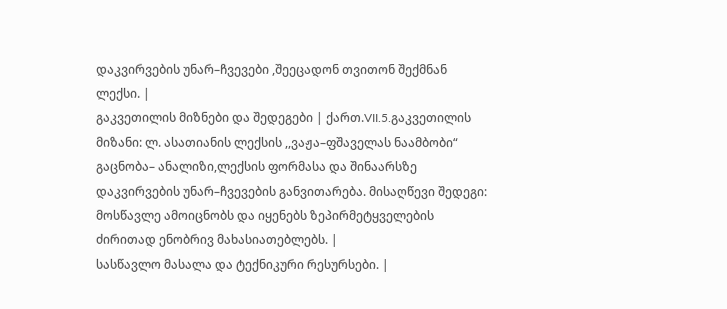დაკვირვების უნარ–ჩვევები ,შეეცადონ თვითონ შექმნან ლექსი. |
გაკვეთილის მიზნები და შედეგები | ქართ.VII.5.გაკვეთილის მიზანი: ლ. ასათიანის ლექსის ,,ვაჟა–ფშაველას ნაამბობი“ გაცნობა– ანალიზი,ლექსის ფორმასა და შინაარსზე დაკვირვების უნარ–ჩვევების განვითარება. მისაღწევი შედეგი: მოსწავლე ამოიცნობს და იყენებს ზეპირმეტყველების ძირითად ენობრივ მახასიათებლებს. |
სასწავლო მასალა და ტექნიკური რესურსები. |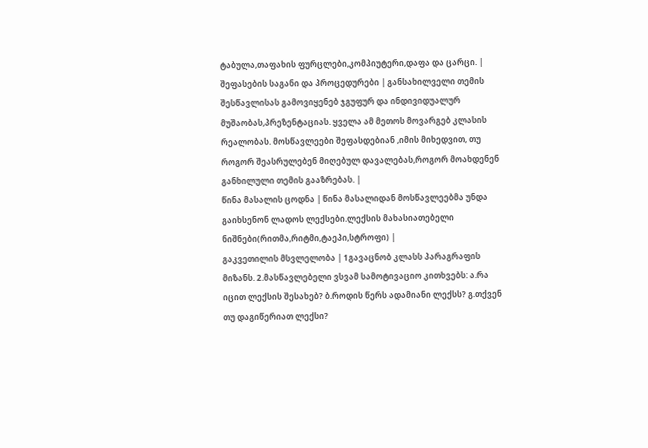ტაბულა,თაფახის ფურცლები,კომპიუტერი,დაფა და ცარცი. |
შეფასების საგანი და პროცედურები | განსახილველი თემის შესწავლისას გამოვიყენებ ჯგუფურ და ინდივიდუალურ მუშაობას,პრეზენტაციას. ყველა ამ მეთოს მოვარგებ კლასის რეალობას. მოსწავლეები შეფასდებიან ,იმის მიხედვით, თუ როგორ შეასრულებენ მიღებულ დავალებას,როგორ მოახდენენ განხილული თემის გააზრებას. |
წინა მასალის ცოდნა | წინა მასალიდან მოსწავლეებმა უნდა გაიხსენონ ლადოს ლექსები.ლექსის მახასიათებელი ნიშნები(რითმა,რიტმი,ტაეპი,სტროფი) |
გაკვეთილის მსვლელობა | 1გავაცნობ კლასს პარაგრაფის მიზანს. 2.მასწავლებელი ვსვამ სამოტივაციო კითხვებს: ა.რა იცით ლექსის შესახებ? ბ.როდის წერს ადამიანი ლექსს? გ.თქვენ თუ დაგიწერიათ ლექსი?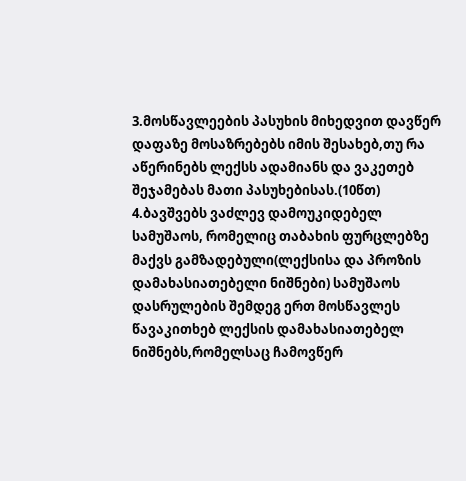3.მოსწავლეების პასუხის მიხედვით დავწერ დაფაზე მოსაზრებებს იმის შესახებ,თუ რა აწერინებს ლექსს ადამიანს და ვაკეთებ შეჯამებას მათი პასუხებისას.(10წთ) 4.ბავშვებს ვაძლევ დამოუკიდებელ სამუშაოს, რომელიც თაბახის ფურცლებზე მაქვს გამზადებული(ლექსისა და პროზის დამახასიათებელი ნიშნები) სამუშაოს დასრულების შემდეგ ერთ მოსწავლეს წავაკითხებ ლექსის დამახასიათებელ ნიშნებს,რომელსაც ჩამოვწერ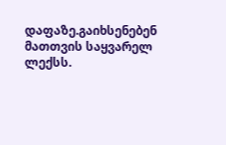დაფაზე.გაიხსენებენ მათთვის საყვარელ ლექსს.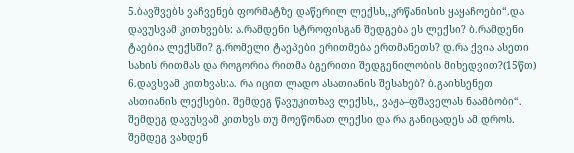5.ბავშვებს ვაჩვენებ ფორმატზე დაწერილ ლექსს,,კრწანისის ყაყაჩოები“.და დავუსვამ კითხვებს: ა.რამდენი სტროფისგან შედგება ეს ლექსი? ბ.რამდენი ტაებია ლექსში? გ.რომელი ტაეპები ერითმება ერთმანეთს? დ.რა ქვია ასეთი სახის რითმას და როგორია რითმა ბგერითი შედგენილობის მიხედვით?(15წთ) 6.დავსვამ კითხვას:ა. რა იცით ლადო ასათიანის შესახებ? ბ.გაიხსენეთ ასთიანის ლექსები. შემდეგ წავუკითხავ ლექსს,, ვაჟა–ფშაველას ნაამბობი“. შემდეგ დავუსვამ კითხვს თუ მოეწონათ ლექსი და რა განიცადეს ამ დროს. შემდეგ ვახდენ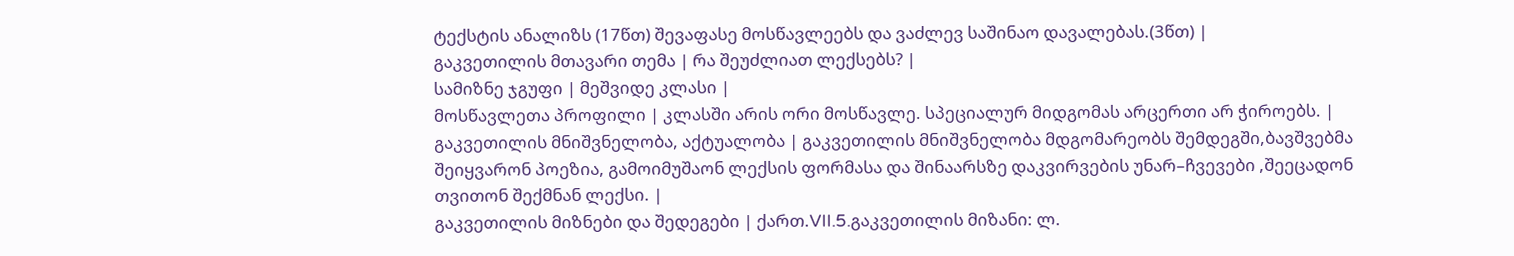ტექსტის ანალიზს (17წთ) შევაფასე მოსწავლეებს და ვაძლევ საშინაო დავალებას.(3წთ) |
გაკვეთილის მთავარი თემა | რა შეუძლიათ ლექსებს? |
სამიზნე ჯგუფი | მეშვიდე კლასი |
მოსწავლეთა პროფილი | კლასში არის ორი მოსწავლე. სპეციალურ მიდგომას არცერთი არ ჭიროებს. |
გაკვეთილის მნიშვნელობა, აქტუალობა | გაკვეთილის მნიშვნელობა მდგომარეობს შემდეგში,ბავშვებმა შეიყვარონ პოეზია, გამოიმუშაონ ლექსის ფორმასა და შინაარსზე დაკვირვების უნარ–ჩვევები ,შეეცადონ თვითონ შექმნან ლექსი. |
გაკვეთილის მიზნები და შედეგები | ქართ.VII.5.გაკვეთილის მიზანი: ლ.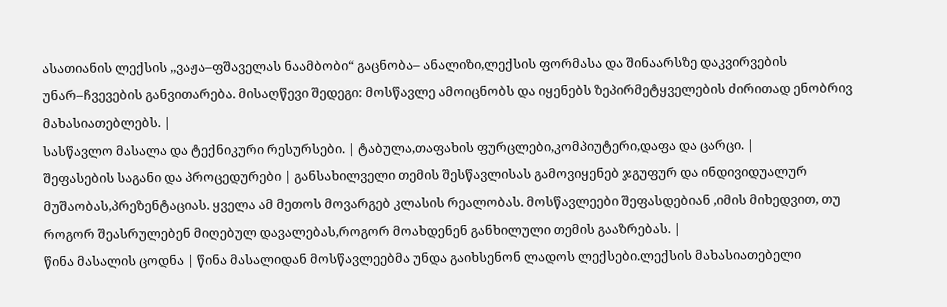ასათიანის ლექსის ,,ვაჟა–ფშაველას ნაამბობი“ გაცნობა– ანალიზი,ლექსის ფორმასა და შინაარსზე დაკვირვების უნარ–ჩვევების განვითარება. მისაღწევი შედეგი: მოსწავლე ამოიცნობს და იყენებს ზეპირმეტყველების ძირითად ენობრივ მახასიათებლებს. |
სასწავლო მასალა და ტექნიკური რესურსები. | ტაბულა,თაფახის ფურცლები,კომპიუტერი,დაფა და ცარცი. |
შეფასების საგანი და პროცედურები | განსახილველი თემის შესწავლისას გამოვიყენებ ჯგუფურ და ინდივიდუალურ მუშაობას,პრეზენტაციას. ყველა ამ მეთოს მოვარგებ კლასის რეალობას. მოსწავლეები შეფასდებიან ,იმის მიხედვით, თუ როგორ შეასრულებენ მიღებულ დავალებას,როგორ მოახდენენ განხილული თემის გააზრებას. |
წინა მასალის ცოდნა | წინა მასალიდან მოსწავლეებმა უნდა გაიხსენონ ლადოს ლექსები.ლექსის მახასიათებელი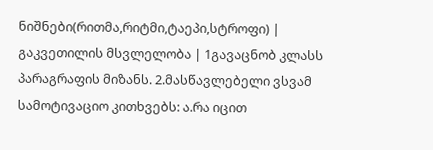ნიშნები(რითმა,რიტმი,ტაეპი,სტროფი) |
გაკვეთილის მსვლელობა | 1გავაცნობ კლასს პარაგრაფის მიზანს. 2.მასწავლებელი ვსვამ სამოტივაციო კითხვებს: ა.რა იცით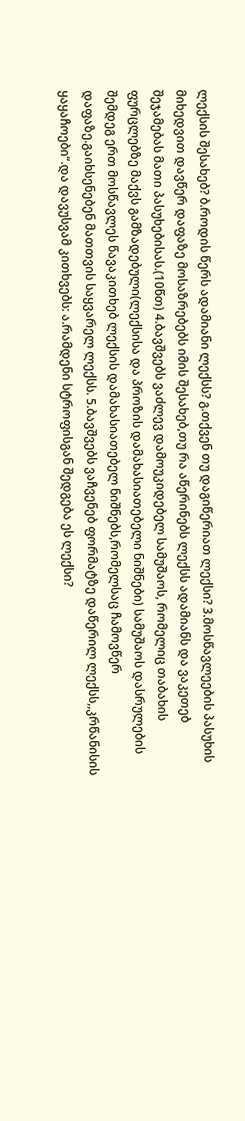ლექსის შესახებ? ბ.როდის წერს ადამიანი ლექსს? გ.თქვენ თუ დაგიწერიათ ლექსი? 3.მოსწავლეების პასუხის მიხედვით დავწერ დაფაზე მოსაზრებებს იმის შესახებ,თუ რა აწერინებს ლექსს ადამიანს და ვაკეთებ შეჯამებას მათი პასუხებისას.(10წთ) 4.ბავშვებს ვაძლევ დამოუკიდებელ სამუშაოს, რომელიც თაბახის ფურცლებზე მაქვს გამზადებული(ლექსისა და პროზის დამახასიათებელი ნიშნები) სამუშაოს დასრულების შემდეგ ერთ მოსწავლეს წავაკითხებ ლექსის დამახასიათებელ ნიშნებს,რომელსაც ჩამოვწერ დაფაზე.გაიხსენებენ მათთვის საყვარელ ლექსს. 5.ბავშვებს ვაჩვენებ ფორმატზე დაწერილ ლექსს,,კრწანისის ყაყაჩოები“.და დავუსვამ კითხვებს: ა.რამდენი სტროფისგან შედგება ეს ლექსი?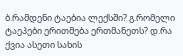ბ.რამდენი ტაებია ლექსში? გ.რომელი ტაეპები ერითმება ერთმანეთს? დ.რა ქვია ასეთი სახის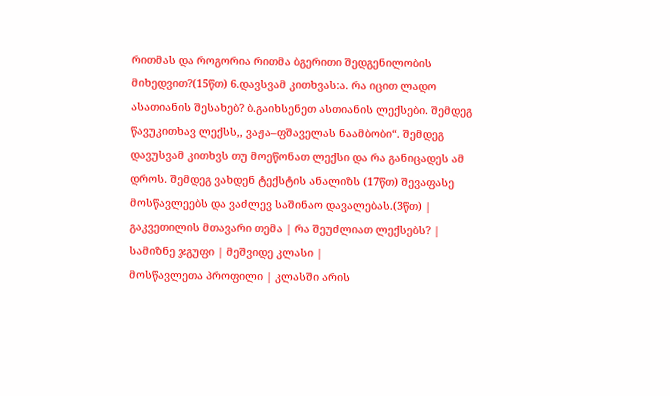რითმას და როგორია რითმა ბგერითი შედგენილობის მიხედვით?(15წთ) 6.დავსვამ კითხვას:ა. რა იცით ლადო ასათიანის შესახებ? ბ.გაიხსენეთ ასთიანის ლექსები. შემდეგ წავუკითხავ ლექსს,, ვაჟა–ფშაველას ნაამბობი“. შემდეგ დავუსვამ კითხვს თუ მოეწონათ ლექსი და რა განიცადეს ამ დროს. შემდეგ ვახდენ ტექსტის ანალიზს (17წთ) შევაფასე მოსწავლეებს და ვაძლევ საშინაო დავალებას.(3წთ) |
გაკვეთილის მთავარი თემა | რა შეუძლიათ ლექსებს? |
სამიზნე ჯგუფი | მეშვიდე კლასი |
მოსწავლეთა პროფილი | კლასში არის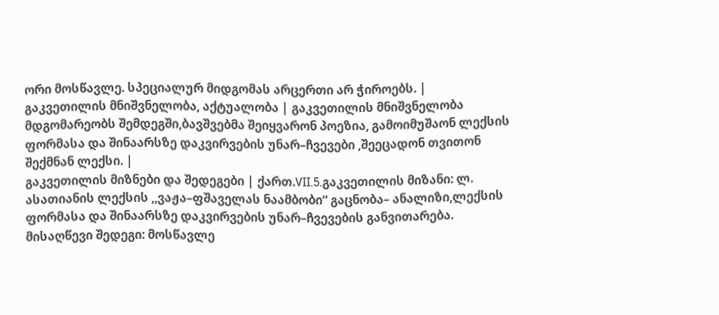ორი მოსწავლე. სპეციალურ მიდგომას არცერთი არ ჭიროებს. |
გაკვეთილის მნიშვნელობა, აქტუალობა | გაკვეთილის მნიშვნელობა მდგომარეობს შემდეგში,ბავშვებმა შეიყვარონ პოეზია, გამოიმუშაონ ლექსის ფორმასა და შინაარსზე დაკვირვების უნარ–ჩვევები ,შეეცადონ თვითონ შექმნან ლექსი. |
გაკვეთილის მიზნები და შედეგები | ქართ.VII.5.გაკვეთილის მიზანი: ლ. ასათიანის ლექსის ,,ვაჟა–ფშაველას ნაამბობი“ გაცნობა– ანალიზი,ლექსის ფორმასა და შინაარსზე დაკვირვების უნარ–ჩვევების განვითარება. მისაღწევი შედეგი: მოსწავლე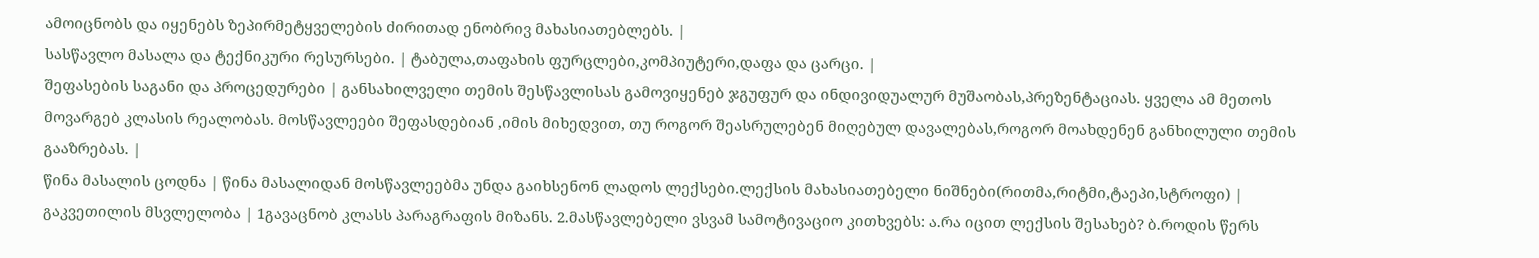ამოიცნობს და იყენებს ზეპირმეტყველების ძირითად ენობრივ მახასიათებლებს. |
სასწავლო მასალა და ტექნიკური რესურსები. | ტაბულა,თაფახის ფურცლები,კომპიუტერი,დაფა და ცარცი. |
შეფასების საგანი და პროცედურები | განსახილველი თემის შესწავლისას გამოვიყენებ ჯგუფურ და ინდივიდუალურ მუშაობას,პრეზენტაციას. ყველა ამ მეთოს მოვარგებ კლასის რეალობას. მოსწავლეები შეფასდებიან ,იმის მიხედვით, თუ როგორ შეასრულებენ მიღებულ დავალებას,როგორ მოახდენენ განხილული თემის გააზრებას. |
წინა მასალის ცოდნა | წინა მასალიდან მოსწავლეებმა უნდა გაიხსენონ ლადოს ლექსები.ლექსის მახასიათებელი ნიშნები(რითმა,რიტმი,ტაეპი,სტროფი) |
გაკვეთილის მსვლელობა | 1გავაცნობ კლასს პარაგრაფის მიზანს. 2.მასწავლებელი ვსვამ სამოტივაციო კითხვებს: ა.რა იცით ლექსის შესახებ? ბ.როდის წერს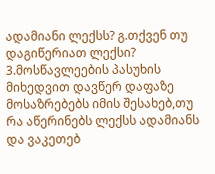ადამიანი ლექსს? გ.თქვენ თუ დაგიწერიათ ლექსი? 3.მოსწავლეების პასუხის მიხედვით დავწერ დაფაზე მოსაზრებებს იმის შესახებ,თუ რა აწერინებს ლექსს ადამიანს და ვაკეთებ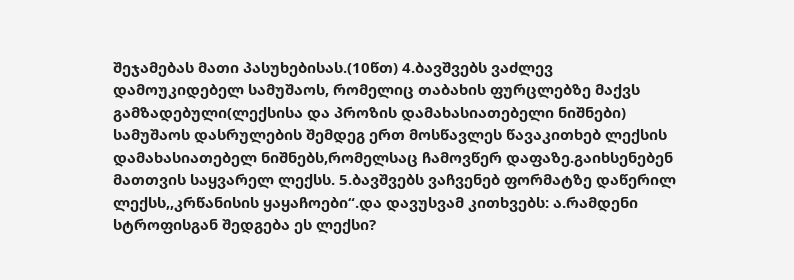შეჯამებას მათი პასუხებისას.(10წთ) 4.ბავშვებს ვაძლევ დამოუკიდებელ სამუშაოს, რომელიც თაბახის ფურცლებზე მაქვს გამზადებული(ლექსისა და პროზის დამახასიათებელი ნიშნები) სამუშაოს დასრულების შემდეგ ერთ მოსწავლეს წავაკითხებ ლექსის დამახასიათებელ ნიშნებს,რომელსაც ჩამოვწერ დაფაზე.გაიხსენებენ მათთვის საყვარელ ლექსს. 5.ბავშვებს ვაჩვენებ ფორმატზე დაწერილ ლექსს,,კრწანისის ყაყაჩოები“.და დავუსვამ კითხვებს: ა.რამდენი სტროფისგან შედგება ეს ლექსი?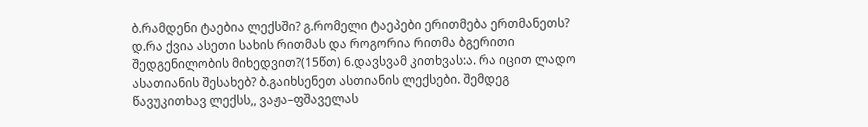ბ.რამდენი ტაებია ლექსში? გ.რომელი ტაეპები ერითმება ერთმანეთს? დ.რა ქვია ასეთი სახის რითმას და როგორია რითმა ბგერითი შედგენილობის მიხედვით?(15წთ) 6.დავსვამ კითხვას:ა. რა იცით ლადო ასათიანის შესახებ? ბ.გაიხსენეთ ასთიანის ლექსები. შემდეგ წავუკითხავ ლექსს,, ვაჟა–ფშაველას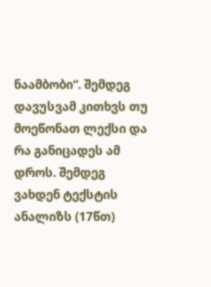ნაამბობი“. შემდეგ დავუსვამ კითხვს თუ მოეწონათ ლექსი და რა განიცადეს ამ დროს. შემდეგ ვახდენ ტექსტის ანალიზს (17წთ)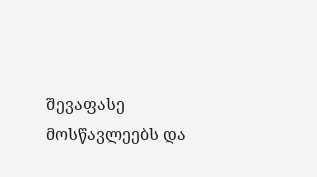შევაფასე მოსწავლეებს და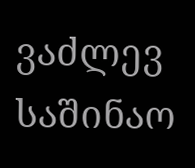ვაძლევ საშინაო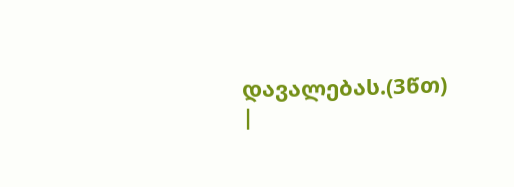დავალებას.(3წთ) |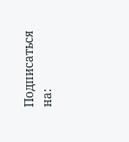Подписаться на: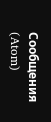Сообщения (Atom)